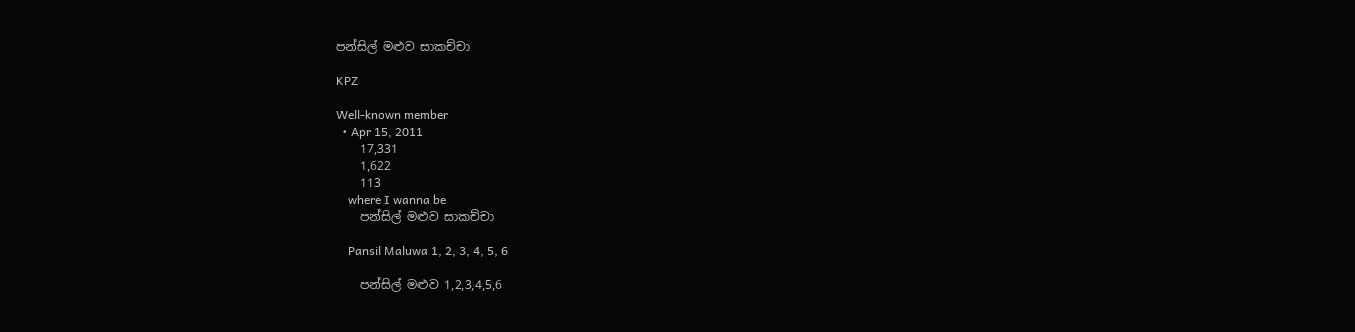පන්සිල් මළුව සාකච්චා

KPZ

Well-known member
  • Apr 15, 2011
    17,331
    1,622
    113
    where I wanna be
    පන්සිල් මළුව සාකච්චා

    Pansil Maluwa 1, 2, 3, 4, 5, 6

    පන්සිල් මළුව 1,2,3,4,5,6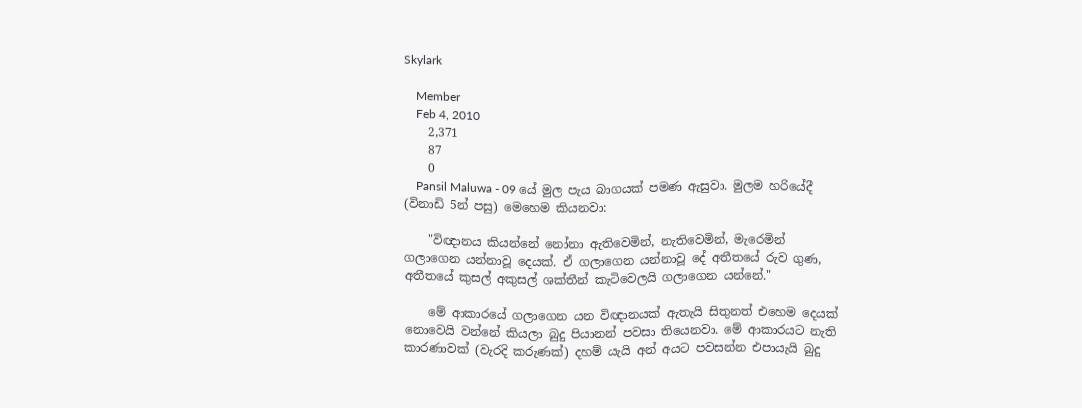Skylark

    Member
    Feb 4, 2010
    2,371
    87
    0
    Pansil Maluwa - 09 යේ මුල පැය බාගයක් පමණ ඇසුවා. මුලම හරියේදී (විනාඩි 5න් පසු) මෙහෙම කියනවා:

    "විඥානය කියන්නේ නෝනා ඇතිවෙමින්, නැතිවෙමින්, මැරෙමින් ගලාගෙන යන්නාවූ දෙයක්. ඒ ගලාගෙන යන්නාවූ දේ අතීතයේ රුව ගුණ, අතීතයේ කුසල් අකුසල් ශක්තීන් කැටිවෙලයි ගලාගෙන යන්නේ."

    මේ ආකාරයේ ගලාගෙන යන විඥානයක් ඇතැයි සිතුනත් එහෙම දෙයක් නොවෙයි වන්නේ කියලා බුදු පියානන් පවසා තියෙනවා. මේ ආකාරයට නැති කාරණාවක් (වැරදි කරුණක්) දහම් යැයි අන් අයට පවසන්න එපායැයි බුදු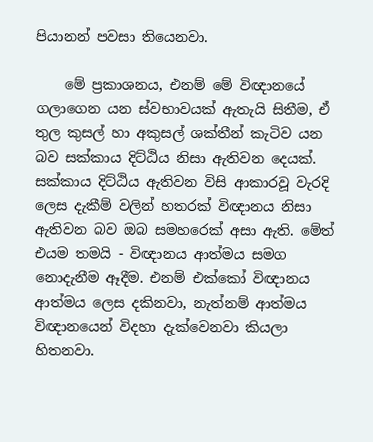පියානන් පවසා තියෙනවා.

    මේ ප්‍රකාශනය, එනම් මේ විඥානයේ ගලාගෙන යන ස්වභාවයක් ඇතැයි සිතීම, ඒ තුල කුසල් හා අකුසල් ශක්තීන් කැටිව යන බව සක්කාය දිට්ඨිය නිසා ඇතිවන දෙයක්. සක්කාය දිට්ඨිය ඇතිවන විසි ආකාරවූ වැරදි ලෙස දැකීම් වලින් හතරක් විඥානය නිසා ඇතිවන බව ඔබ සමහරෙක් අසා ඇති. මේත් එයම තමයි - විඥානය ආත්මය සමග නොදැනීම ඈදීම. එනම් එක්කෝ විඥානය ආත්මය ලෙස දකිනවා, නැත්නම් ආත්මය විඥානයෙන් විදහා දැක්වෙනවා කියලා හිතනවා.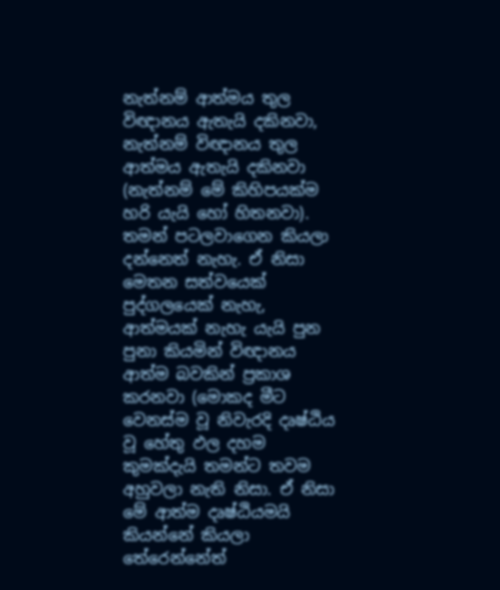නැත්නම් ආත්මය තුල විඥානය ඇතැයි දකිනවා, නැත්නම් විඥානය තුල ආත්මය ඇතැයි දකිනවා (නැත්නම් මේ කිහිපයක්ම හරි යැයි හෝ හිතනවා). තමන් පටලවාගෙන කියලා දන්නෙත් නැහැ. ඒ නිසා මෙතන සත්වයෙක් පුද්ගලයෙක් නැහැ, ආත්මයක් නැහැ යැයි පුන පුනා කියමින් විඥානය ආත්ම බවකින් ප්‍රකාශ කරනවා (මොකද මීට වෙනස්ම වූ නිවැරදි දෘෂ්ඨිය වූ හේතු ඵල දහම කුමක්දැයි තමන්ට තවම අහුවලා නැති නිසා. ඒ නිසා මේ ආත්ම දෘෂ්ඨියමයි කියන්නේ කියලා තේරෙන්නේත්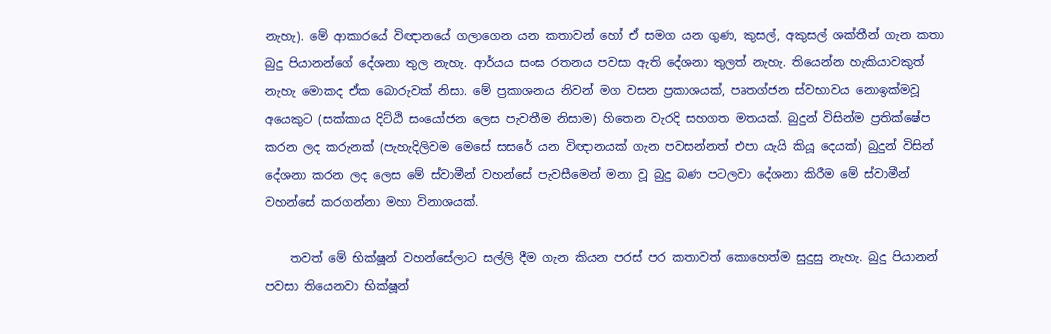නැහැ). මේ ආකාරයේ විඥානයේ ගලාගෙන යන කතාවන් හෝ ඒ සමග යන ගුණ, කුසල්, අකුසල් ශක්තීන් ගැන කතා බුදු පියානන්ගේ දේශනා තුල නැහැ. ආර්යය සංඝ රතනය පවසා ඇති දේශනා තුලත් නැහැ. තියෙන්න හැකියාවකුත් නැහැ මොකද ඒක බොරුවක් නිසා. මේ ප්‍රකාශනය නිවන් මග වසන ප්‍රකාශයක්, පෘතග්ජන ස්වභාවය නොඉක්මවූ අයෙකුට (සක්කාය දිට්ඨි සංයෝජන ලෙස පැවතීම නිසාම) හිතෙන වැරදි සහගත මතයක්. බුදුන් විසින්ම ප්‍රතික්ෂේප කරන ලද කරුනක් (පැහැදිලිවම මෙසේ සසරේ යන විඥානයක් ගැන පවසන්නත් එපා යැයි කියූ දෙයක්) බුදුන් විසින් දේශනා කරන ලද ලෙස මේ ස්වාමීන් වහන්සේ පැවසීමෙන් මනා වූ බුදු බණ පටලවා දේශනා කිරීම මේ ස්වාමීන් වහන්සේ කරගන්නා මහා විනාශයක්.

    තවත් මේ භික්ෂූන් වහන්සේලාට සල්ලි දීම ගැන කියන පරස් පර කතාවත් කොහෙත්ම සුදුසු නැහැ. බුදු පියානන් පවසා තියෙනවා භික්ෂූන්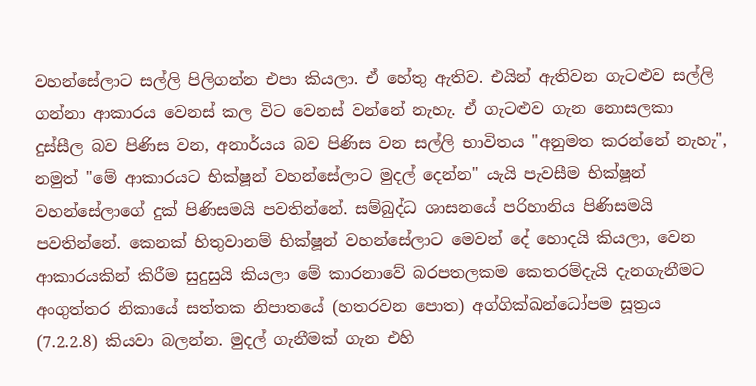වහන්සේලාට සල්ලි පිලිගන්න එපා කියලා. ඒ හේතු ඇතිව. එයින් ඇතිවන ගැටළුව සල්ලි ගන්නා ආකාරය වෙනස් කල විට වෙනස් වන්නේ නැහැ. ඒ ගැටළුව ගැන නොසලකා දුස්සීල බව පිණිස වන, අනාර්යය බව පිණිස වන සල්ලි භාවිතය "අනුමත කරන්නේ නැහැ", නමුත් "මේ ආකාරයට භික්ෂූන් වහන්සේලාට මුදල් දෙන්න" යැයි පැවසීම භික්ෂූන් වහන්සේලාගේ දුක් පිණිසමයි පවතින්නේ. සම්බුද්ධ ශාසනයේ පරිහානිය පිණිසමයි පවතින්නේ. කෙනක් හිතුවානම් භික්ෂූන් වහන්සේලාට මෙවන් දේ හොදයි කියලා, වෙන ආකාරයකින් කිරීම සුදුසුයි කියලා මේ කාරනාවේ බරපතලකම කෙතරම්දැයි දැනගැනීමට අංගුත්තර නිකායේ සත්තක නිපාතයේ (හතරවන පොත) අග්ගික්ඛන්ධෝපම සූත්‍රය (7.2.2.8) කියවා බලන්න. මුදල් ගැනීමක් ගැන එහි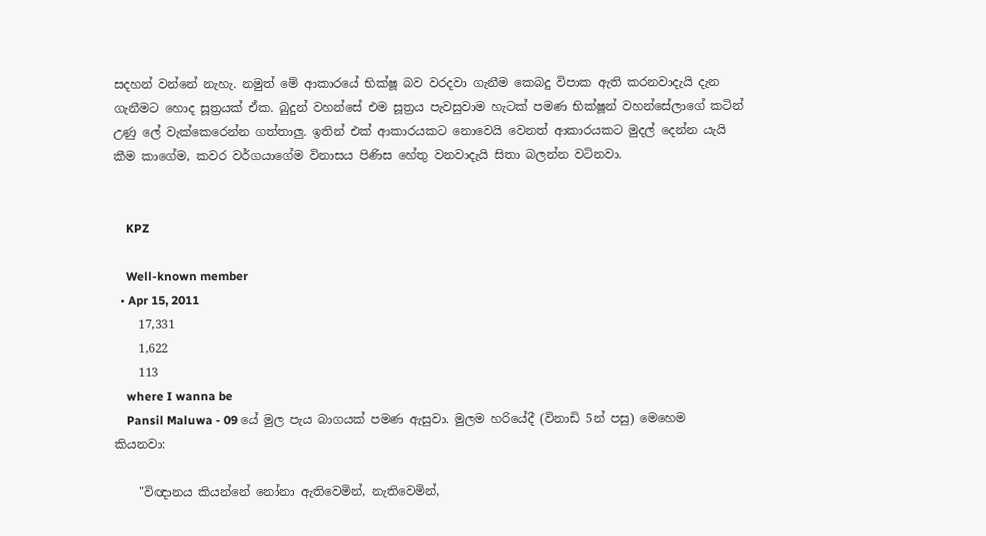සදහන් වන්නේ නැහැ. නමුත් මේ ආකාරයේ භික්ෂූ බව වරදවා ගැනීම කෙබදු විපාක ඇති කරනවාදැයි දැන ගැනීමට හොද සූත්‍රයක් ඒක. බුදුන් වහන්සේ එම සූත්‍රය පැවසුවාම හැටක් පමණ භික්ෂූන් වහන්සේලාගේ කටින් උණු ලේ වැක්කෙරෙන්න ගත්තාලු. ඉතින් එක් ආකාරයකට නොවෙයි වෙනත් ආකාරයකට මුදල් දෙන්න යැයි කීම කාගේම, කවර වර්ගයාගේම විනාසය පිණිස හේතු වනවාදැයි සිතා බලන්න වටිනවා.


    KPZ

    Well-known member
  • Apr 15, 2011
    17,331
    1,622
    113
    where I wanna be
    Pansil Maluwa - 09 යේ මුල පැය බාගයක් පමණ ඇසුවා. මුලම හරියේදී (විනාඩි 5න් පසු) මෙහෙම කියනවා:

    "විඥානය කියන්නේ නෝනා ඇතිවෙමින්, නැතිවෙමින්,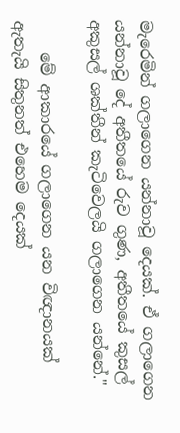මැරෙමින් ගලාගෙන යන්නාවූ දෙයක්. ඒ ගලාගෙන යන්නාවූ දේ අතීතයේ රුව ගුණ, අතීතයේ කුසල් අකුසල් ශක්තීන් කැටිවෙලයි ගලාගෙන යන්නේ."

    මේ ආකාරයේ ගලාගෙන යන විඥානයක් ඇතැයි සිතුනත් එහෙම දෙයක්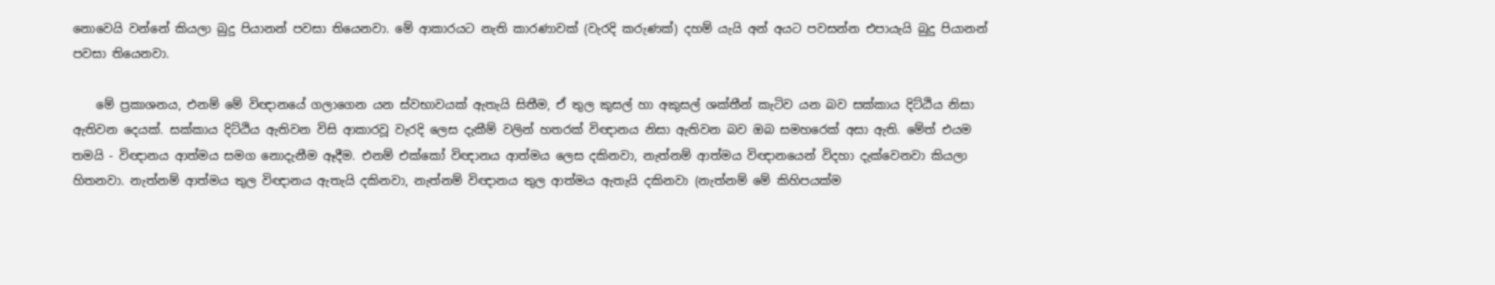නොවෙයි වන්නේ කියලා බුදු පියානන් පවසා තියෙනවා. මේ ආකාරයට නැති කාරණාවක් (වැරදි කරුණක්) දහම් යැයි අන් අයට පවසන්න එපායැයි බුදු පියානන් පවසා තියෙනවා.

    මේ ප්‍රකාශනය, එනම් මේ විඥානයේ ගලාගෙන යන ස්වභාවයක් ඇතැයි සිතීම, ඒ තුල කුසල් හා අකුසල් ශක්තීන් කැටිව යන බව සක්කාය දිට්ඨිය නිසා ඇතිවන දෙයක්. සක්කාය දිට්ඨිය ඇතිවන විසි ආකාරවූ වැරදි ලෙස දැකීම් වලින් හතරක් විඥානය නිසා ඇතිවන බව ඔබ සමහරෙක් අසා ඇති. මේත් එයම තමයි - විඥානය ආත්මය සමග නොදැනීම ඈදීම. එනම් එක්කෝ විඥානය ආත්මය ලෙස දකිනවා, නැත්නම් ආත්මය විඥානයෙන් විදහා දැක්වෙනවා කියලා හිතනවා. නැත්නම් ආත්මය තුල විඥානය ඇතැයි දකිනවා, නැත්නම් විඥානය තුල ආත්මය ඇතැයි දකිනවා (නැත්නම් මේ කිහිපයක්ම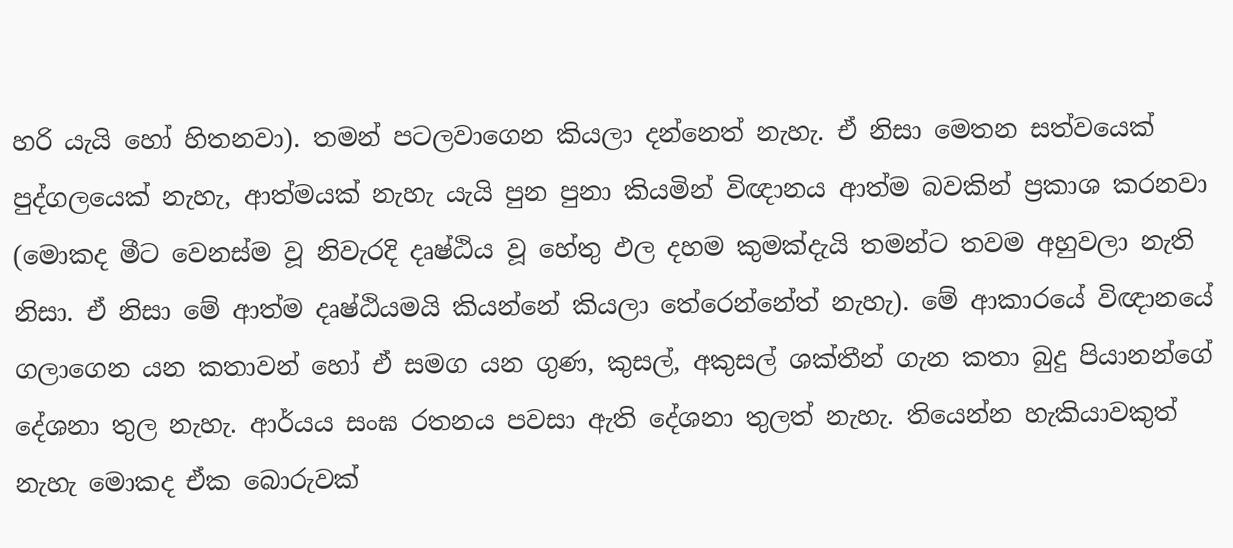හරි යැයි හෝ හිතනවා). තමන් පටලවාගෙන කියලා දන්නෙත් නැහැ. ඒ නිසා මෙතන සත්වයෙක් පුද්ගලයෙක් නැහැ, ආත්මයක් නැහැ යැයි පුන පුනා කියමින් විඥානය ආත්ම බවකින් ප්‍රකාශ කරනවා (මොකද මීට වෙනස්ම වූ නිවැරදි දෘෂ්ඨිය වූ හේතු ඵල දහම කුමක්දැයි තමන්ට තවම අහුවලා නැති නිසා. ඒ නිසා මේ ආත්ම දෘෂ්ඨියමයි කියන්නේ කියලා තේරෙන්නේත් නැහැ). මේ ආකාරයේ විඥානයේ ගලාගෙන යන කතාවන් හෝ ඒ සමග යන ගුණ, කුසල්, අකුසල් ශක්තීන් ගැන කතා බුදු පියානන්ගේ දේශනා තුල නැහැ. ආර්යය සංඝ රතනය පවසා ඇති දේශනා තුලත් නැහැ. තියෙන්න හැකියාවකුත් නැහැ මොකද ඒක බොරුවක්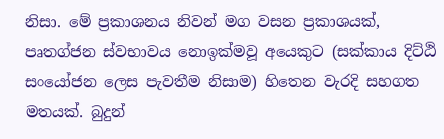නිසා. මේ ප්‍රකාශනය නිවන් මග වසන ප්‍රකාශයක්, පෘතග්ජන ස්වභාවය නොඉක්මවූ අයෙකුට (සක්කාය දිට්ඨි සංයෝජන ලෙස පැවතීම නිසාම) හිතෙන වැරදි සහගත මතයක්. බුදුන්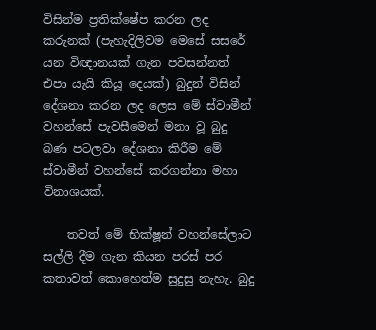විසින්ම ප්‍රතික්ෂේප කරන ලද කරුනක් (පැහැදිලිවම මෙසේ සසරේ යන විඥානයක් ගැන පවසන්නත් එපා යැයි කියූ දෙයක්) බුදුන් විසින් දේශනා කරන ලද ලෙස මේ ස්වාමීන් වහන්සේ පැවසීමෙන් මනා වූ බුදු බණ පටලවා දේශනා කිරීම මේ ස්වාමීන් වහන්සේ කරගන්නා මහා විනාශයක්.

    තවත් මේ භික්ෂූන් වහන්සේලාට සල්ලි දීම ගැන කියන පරස් පර කතාවත් කොහෙත්ම සුදුසු නැහැ. බුදු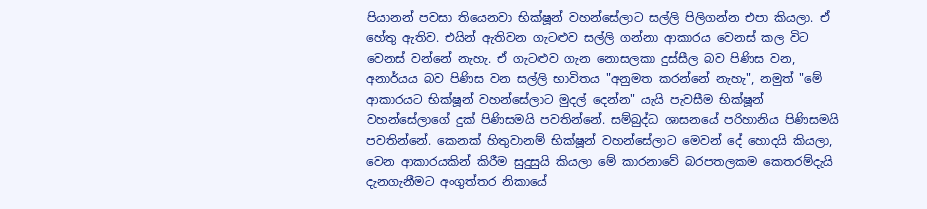පියානන් පවසා තියෙනවා භික්ෂූන් වහන්සේලාට සල්ලි පිලිගන්න එපා කියලා. ඒ හේතු ඇතිව. එයින් ඇතිවන ගැටළුව සල්ලි ගන්නා ආකාරය වෙනස් කල විට වෙනස් වන්නේ නැහැ. ඒ ගැටළුව ගැන නොසලකා දුස්සීල බව පිණිස වන, අනාර්යය බව පිණිස වන සල්ලි භාවිතය "අනුමත කරන්නේ නැහැ", නමුත් "මේ ආකාරයට භික්ෂූන් වහන්සේලාට මුදල් දෙන්න" යැයි පැවසීම භික්ෂූන් වහන්සේලාගේ දුක් පිණිසමයි පවතින්නේ. සම්බුද්ධ ශාසනයේ පරිහානිය පිණිසමයි පවතින්නේ. කෙනක් හිතුවානම් භික්ෂූන් වහන්සේලාට මෙවන් දේ හොදයි කියලා, වෙන ආකාරයකින් කිරීම සුදුසුයි කියලා මේ කාරනාවේ බරපතලකම කෙතරම්දැයි දැනගැනීමට අංගුත්තර නිකායේ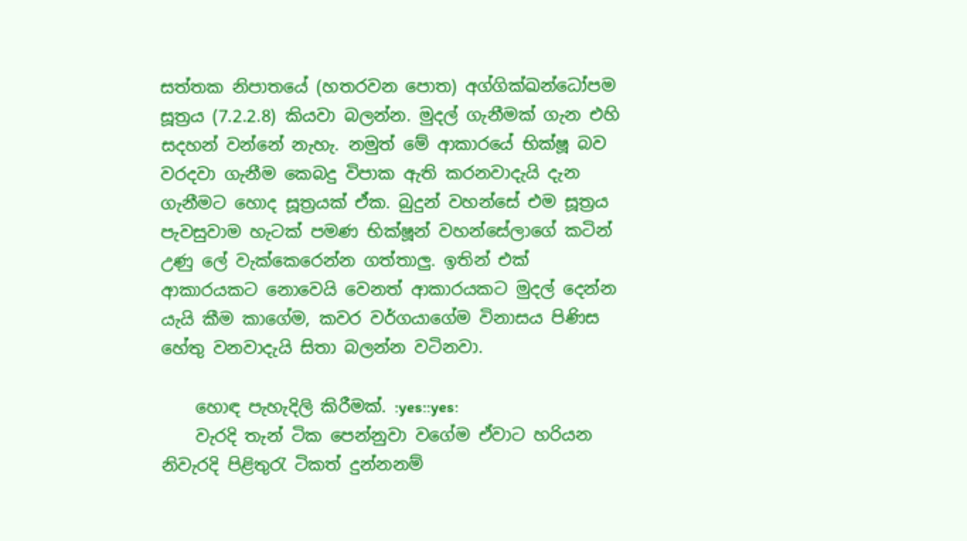සත්තක නිපාතයේ (හතරවන පොත) අග්ගික්ඛන්ධෝපම සූත්‍රය (7.2.2.8) කියවා බලන්න. මුදල් ගැනීමක් ගැන එහි සදහන් වන්නේ නැහැ. නමුත් මේ ආකාරයේ භික්ෂූ බව වරදවා ගැනීම කෙබදු විපාක ඇති කරනවාදැයි දැන ගැනීමට හොද සූත්‍රයක් ඒක. බුදුන් වහන්සේ එම සූත්‍රය පැවසුවාම හැටක් පමණ භික්ෂූන් වහන්සේලාගේ කටින් උණු ලේ වැක්කෙරෙන්න ගත්තාලු. ඉතින් එක් ආකාරයකට නොවෙයි වෙනත් ආකාරයකට මුදල් දෙන්න යැයි කීම කාගේම, කවර වර්ගයාගේම විනාසය පිණිස හේතු වනවාදැයි සිතා බලන්න වටිනවා.

    හොඳ පැහැදිලි කිරීමක්. :yes::yes:
    වැරදි තැන් ටික පෙන්නුවා වගේම ඒවාට හරියන නිවැරදි පිළිතුරැ ටිකත් දුන්නනම්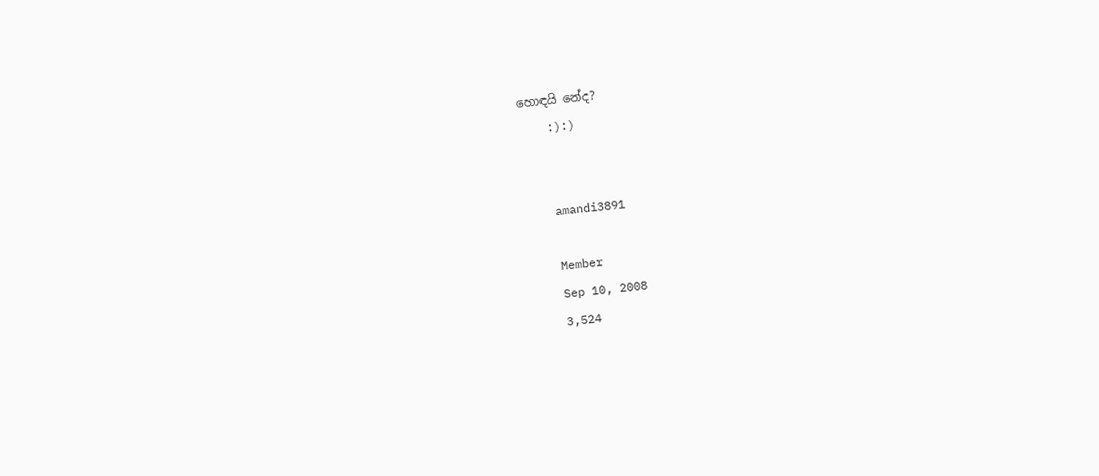හොඳයි නේද?
    :):)


    amandi3891

    Member
    Sep 10, 2008
    3,524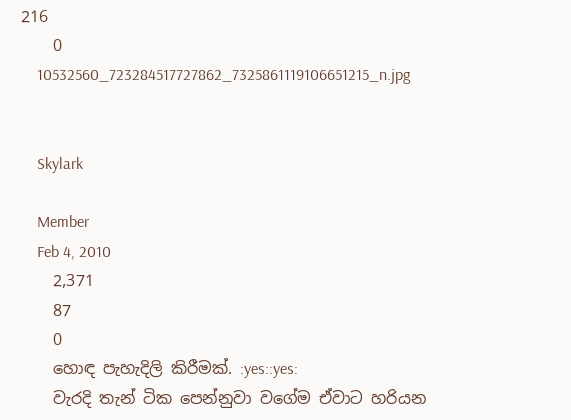216
    0
    10532560_723284517727862_7325861119106651215_n.jpg


    Skylark

    Member
    Feb 4, 2010
    2,371
    87
    0
    හොඳ පැහැදිලි කිරීමක්. :yes::yes:
    වැරදි තැන් ටික පෙන්නුවා වගේම ඒවාට හරියන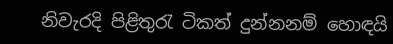නිවැරදි පිළිතුරැ ටිකත් දුන්නනම් හොඳයි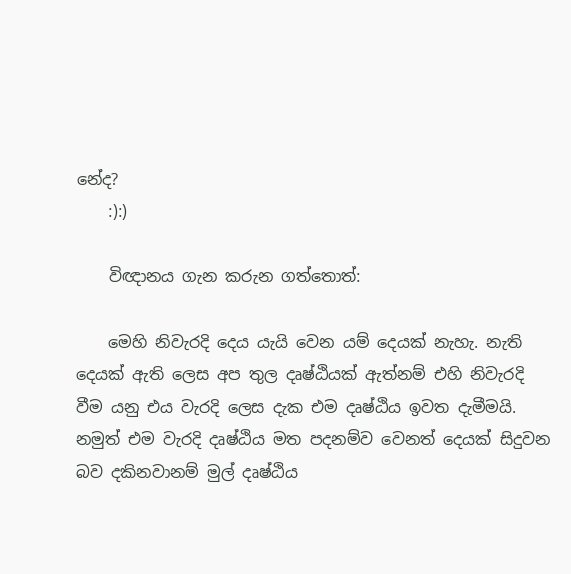නේද?
    :):)

    විඥානය ගැන කරුන ගත්තොත්:

    මෙහි නිවැරදි දෙය යැයි වෙන යම් දෙයක් නැහැ. නැති දෙයක් ඇති ලෙස අප තුල දෘෂ්ඨියක් ඇත්නම් එහි නිවැරදි වීම යනු එය වැරදි ලෙස දැක එම දෘෂ්ඨිය ඉවත දැමීමයි. නමුත් එම වැරදි දෘෂ්ඨිය මත පදනම්ව වෙනත් දෙයක් සිදුවන බව දකිනවානම් මුල් දෘෂ්ඨිය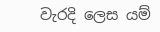වැරදි ලෙස යම්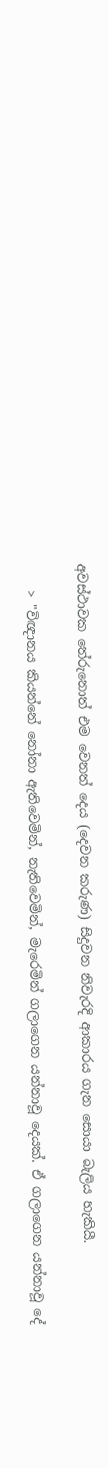අවස්ථාවක තේරුනොත් එම වෙනත් දෙය (දෙවන කරුණ) සිදුවන නිවැරදි ආකාරය ගැන සොයා බැලිය හැකියී.

    > "විඥානය කියන්නේ නෝනා ඇතිවෙමින්, නැතිවෙමින්, මැරෙමින් ගලාගෙන යන්නාවූ දෙයක්. ඒ ගලාගෙන යන්නාවූ දේ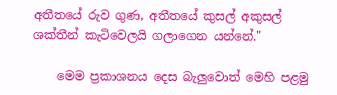අතීතයේ රුව ගුණ, අතීතයේ කුසල් අකුසල් ශක්තීන් කැටිවෙලයි ගලාගෙන යන්නේ."

    මෙම ප්‍රකාශනය දෙස බැලුවොත් මෙහි පළමු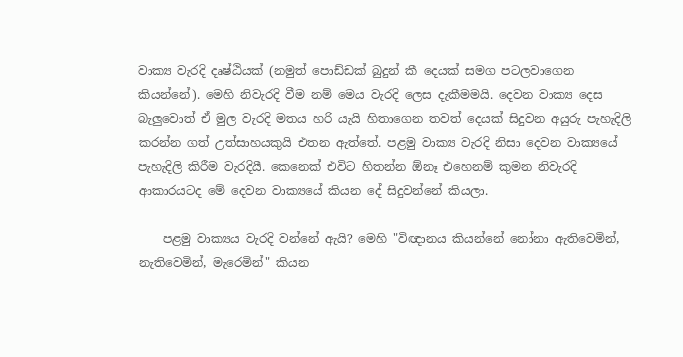වාක්‍ය වැරදි දෘෂ්ඨියක් (නමුත් පොඩ්ඩක් බුදුන් කී දෙයක් සමග පටලවාගෙන කියන්නේ). මෙහි නිවැරදි වීම නම් මෙය වැරදි ලෙස දැකීමමයි. දෙවන වාක්‍ය දෙස බැලුවොත් ඒ මුල වැරදි මතය හරි යැයි හිතාගෙන තවත් දෙයක් සිදුවන අයුරු පැහැදිලි කරන්න ගත් උත්සාහයකුයි එතන ඇත්තේ. පළමු වාක්‍ය වැරදි නිසා දෙවන වාක්‍යයේ පැහැදිලි කිරීම වැරදියී. කෙනෙක් එවිට හිතන්න ඕනෑ එහෙනම් කුමන නිවැරදි ආකාරයටද මේ දෙවන වාක්‍යයේ කියන දේ සිදුවන්නේ කියලා.

    පළමු වාක්‍යය වැරදි වන්නේ ඇයි? මෙහි "විඥානය කියන්නේ නෝනා ඇතිවෙමින්, නැතිවෙමින්, මැරෙමින්" කියන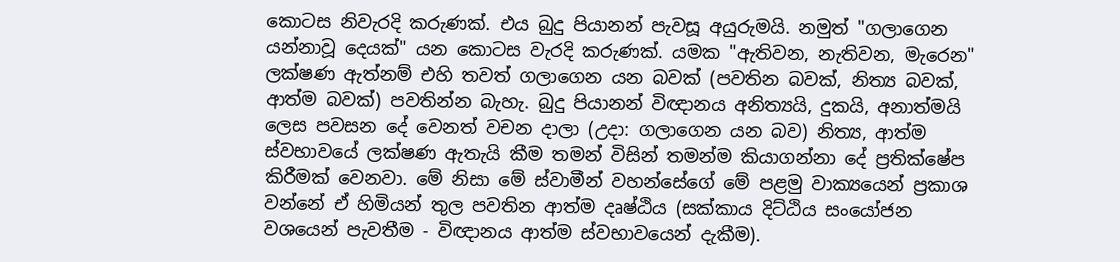කොටස නිවැරදි කරුණක්. එය බුදු පියානන් පැවසූ අයුරුමයි. නමුත් "ගලාගෙන යන්නාවූ දෙයක්" යන කොටස වැරදි කරුණක්. යමක "ඇතිවන, නැතිවන, මැරෙන" ලක්ෂණ ඇත්නම් එහි තවත් ගලාගෙන යන බවක් (පවතින බවක්, නිත්‍ය බවක්, ආත්ම බවක්) පවතින්න බැහැ. බුදු පියානන් විඥානය අනිත්‍යයි, දුකයි, අනාත්මයි ලෙස පවසන දේ වෙනත් වචන දාලා (උදා: ගලාගෙන යන බව) නිත්‍ය, ආත්ම ස්වභාවයේ ලක්ෂණ ඇතැයි කීම තමන් විසින් තමන්ම කියාගන්නා දේ ප්‍රතික්ෂේප කිරීමක් වෙනවා. මේ නිසා මේ ස්වාමීන් වහන්සේගේ මේ පළමු වාක්‍යයෙන් ප්‍රකාශ වන්නේ ඒ හිමියන් තුල පවතින ආත්ම දෘෂ්ඨිය (සක්කාය දිට්ඨිය සංයෝජන වශයෙන් පැවතීම - විඥානය ආත්ම ස්වභාවයෙන් දැකීම).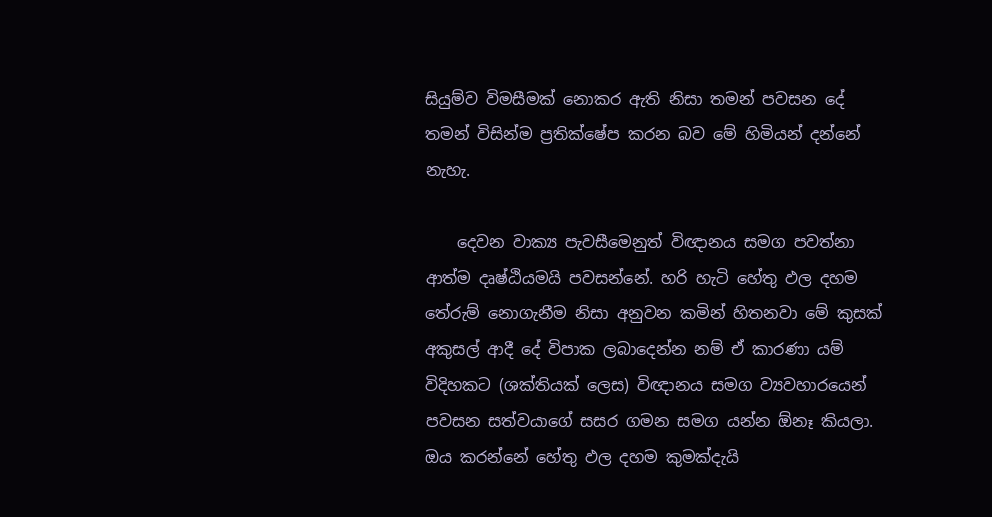සියුම්ව විමසීමක් නොකර ඇති නිසා තමන් පවසන දේ තමන් විසින්ම ප්‍රතික්ෂේප කරන බව මේ හිමියන් දන්නේ නැහැ.

    දෙවන වාක්‍ය පැවසීමෙනුත් විඥානය සමග පවත්නා ආත්ම දෘෂ්ඨියමයි පවසන්නේ. හරි හැටි හේතු ඵල දහම තේරුම් නොගැනීම නිසා අනුවන කමින් හිතනවා මේ කුසක් අකුසල් ආදී දේ විපාක ලබාදෙන්න නම් ඒ කාරණා යම් විදිහකට (ශක්තියක් ලෙස) විඥානය සමග ව්‍යවහාරයෙන් පවසන සත්වයාගේ සසර ගමන සමග යන්න ඕනෑ කියලා. ඔය කරන්නේ හේතු ඵල දහම කුමක්දැයි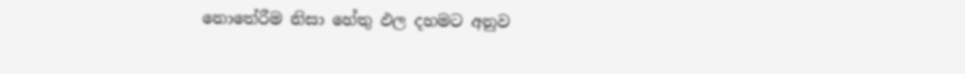නොතේරීම නිසා හේතු ඵල දහමට අනුව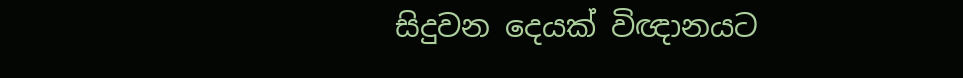සිදුවන දෙයක් විඥානයට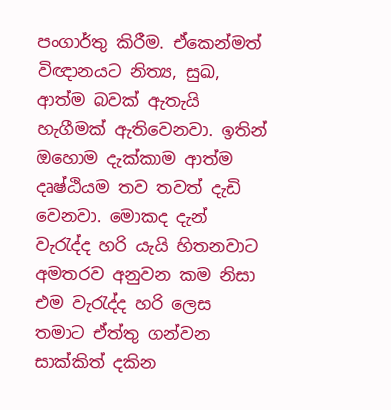පංගාර්තු කිරීම. ඒකෙන්මත් විඥානයට නිත්‍ය, සුඛ, ආත්ම බවක් ඇතැයි හැගීමක් ඇතිවෙනවා. ඉතින් ඔහොම දැක්කාම ආත්ම දෘෂ්ඨියම තව තවත් දැඩි වෙනවා. මොකද දැන් වැරැද්ද හරි යැයි හිතනවාට අමතරව අනුවන කම නිසා එම වැරැද්ද හරි ලෙස තමාට ඒත්තු ගන්වන සාක්කිත් දකින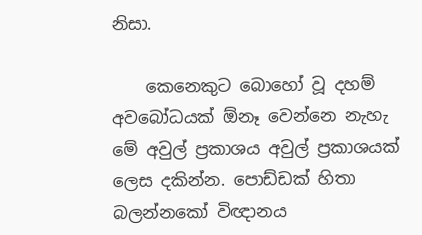නිසා.

    කෙනෙකුට බොහෝ වූ දහම් අවබෝධයක් ඕනෑ වෙන්නෙ නැහැ මේ අවුල් ප්‍රකාශය අවුල් ප්‍රකාශයක් ලෙස දකින්න. පොඩ්ඩක් හිතා බලන්නකෝ විඥානය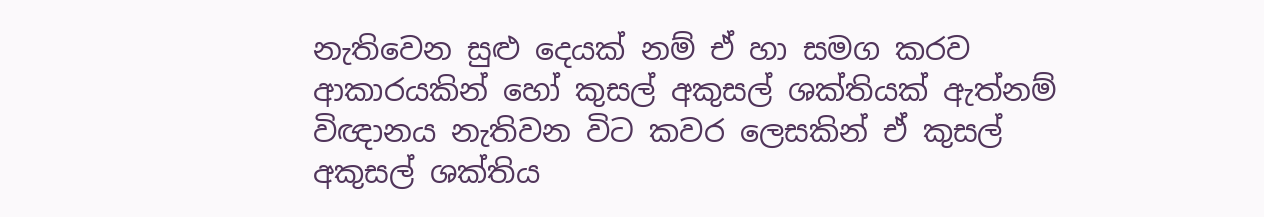නැතිවෙන සුළු දෙයක් නම් ඒ හා සමග කරව ආකාරයකින් හෝ කුසල් අකුසල් ශක්තියක් ඇත්නම් විඥානය නැතිවන විට කවර ලෙසකින් ඒ කුසල් අකුසල් ශක්තිය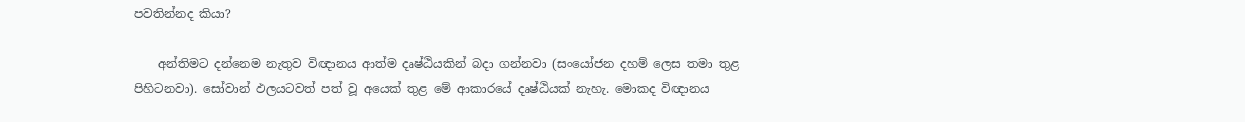පවතින්නද කියා?

    අන්තිමට දන්නෙම නැතුව විඥානය ආත්ම දෘෂ්ඨියකින් බදා ගන්නවා (සංයෝජන දහම් ලෙස තමා තුළ පිහිටනවා). සෝවාන් ඵලයටවත් පත් වූ අයෙක් තුළ මේ ආකාරයේ දෘෂ්ඨියක් නැහැ. මොකද විඥානය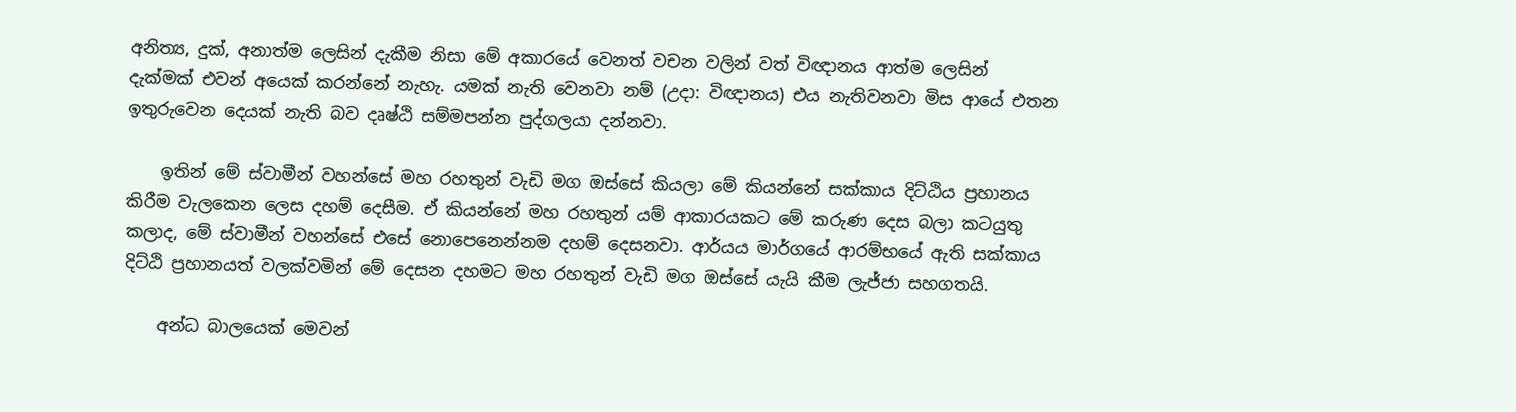අනිත්‍ය, දුක්, අනාත්ම ලෙසින් දැකීම නිසා මේ අකාරයේ වෙනත් වචන වලින් වත් විඥානය ආත්ම ලෙසින් දැක්මක් එවන් අයෙක් කරන්නේ නැහැ. යමක් නැති වෙනවා නම් (උදා: විඥානය) එය නැතිවනවා මිස ආයේ එතන ඉතුරුවෙන දෙයක් නැති බව දෘෂ්ඨි සම්මපන්න පුද්ගලයා දන්නවා.

    ඉතින් මේ ස්වාමීන් වහන්සේ මහ රහතුන් වැඩි මග ඔස්සේ කියලා මේ කියන්නේ සක්කාය දිට්ඨිය ප්‍රහානය කිරීම වැලකෙන ලෙස දහම් දෙසීම. ඒ කියන්නේ මහ රහතුන් යම් ආකාරයකට මේ කරුණ දෙස බලා කටයුතු කලාද, මේ ස්වාමීන් වහන්සේ එසේ නොපෙනෙන්නම දහම් දෙසනවා. ආර්යය මාර්ගයේ ආරම්භයේ ඇති සක්කාය දිට්ඨි ප්‍රහානයත් වලක්වමින් මේ දෙසන දහමට මහ රහතුන් වැඩි මග ඔස්සේ යැයි කීම ලැජ්ජා සහගතයි.

    අන්ධ බාලයෙක් මෙවන්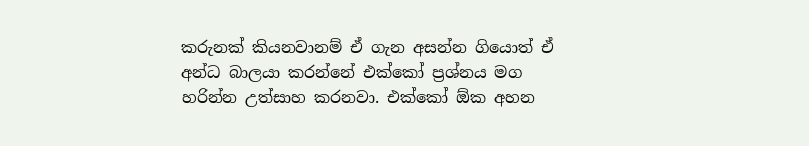කරුනක් කියනවානම් ඒ ගැන අසන්න ගියොත් ඒ අන්ධ බාලයා කරන්නේ එක්කෝ ප්‍රශ්නය මග හරින්න උත්සාහ කරනවා. එක්කෝ ඕක අහන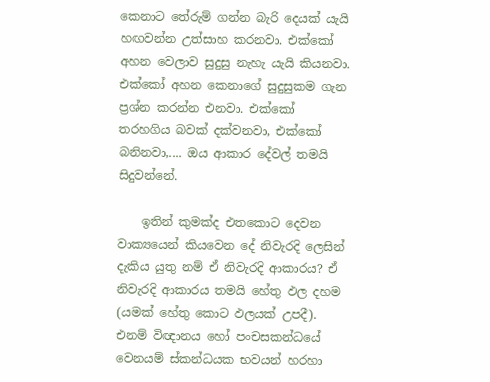කෙනාට තේරුම් ගන්න බැරි දෙයක් යැයි හඟවන්න උත්සාහ කරනවා. එක්කෝ අහන වෙලාව සුදුසු නැහැ යැයි කියනවා. එක්කෝ අහන කෙනාගේ සුදුසුකම ගැන ප්‍රශ්න කරන්න එනවා. එක්කෝ තරහගිය බවක් දක්වනවා, එක්කෝ බනිනවා,.... ඔය ආකාර දේවල් තමයි සිදුවන්නේ.

    ඉතින් කුමක්ද එතකොට දෙවන වාක්‍යයෙන් කියවෙන දේ නිවැරදි ලෙසින් දැකිය යුතු නම් ඒ නිවැරදි ආකාරය? ඒ නිවැරදි ආකාරය තමයි හේතු ඵල දහම (යමක් හේතු කොට ඵලයක් උපදී). එනම් විඥානය හෝ පංචසකන්ධයේ වෙනයම් ස්කන්ධයක භවයන් හරහා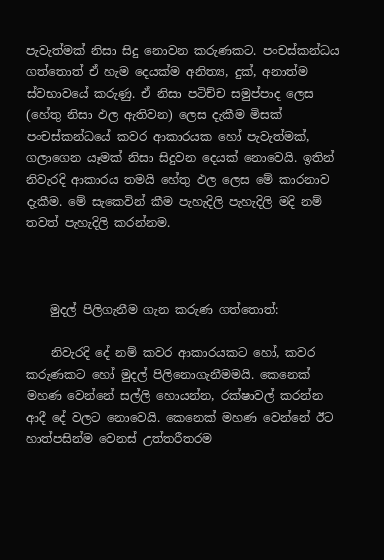පැවැත්මක් නිසා සිදු නොවන කරුණකට. පංචස්කන්ධය ගත්තොත් ඒ හැම දෙයක්ම අනිත්‍ය, දුක්, අනාත්ම ස්වභාවයේ කරුණු. ඒ නිසා පටිච්ච සමුප්පාද ලෙස (හේතු නිසා ඵල ඇතිවන) ලෙස දැකීම මිසක් පංචස්කන්ධයේ කවර ආකාරයක හෝ පැවැත්මක්, ගලාගෙන යෑමක් නිසා සිදුවන දෙයක් නොවෙයි. ඉතින් නිවැරදි ආකාරය තමයි හේතු ඵල ලෙස මේ කාරනාව දැකීම. මේ සැකෙවින් කීම පැහැදිලි පැහැදිලි මදි නම් තවත් පැහැදිලි කරන්නම.



    මුදල් පිලිගැනීම ගැන කරුණ ගත්තොත්:

    නිවැරදි දේ නම් කවර ආකාරයකට හෝ, කවර කරුණකට හෝ මුදල් පිලිනොගැනීමමයි. කෙනෙක් මහණ වෙන්නේ සල්ලි හොයන්න, රක්ෂාවල් කරන්න ආදී දේ වලට නොවෙයි. කෙනෙක් මහණ වෙන්නේ ඊට හාත්පසින්ම වෙනස් උත්තරීතරම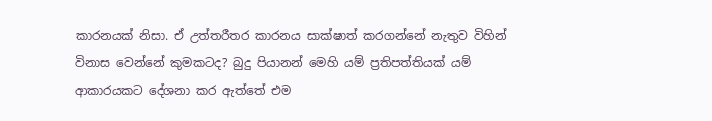කාරනයක් නිසා. ඒ උත්තරීතර කාරනය සාක්ෂාත් කරගන්නේ නැතුව විහින් විනාස වෙන්නේ කුමකටද? බුදු පියානන් මෙහි යම් ප්‍රතිපත්තියක් යම් ආකාරයකට දේශනා කර ඇත්තේ එම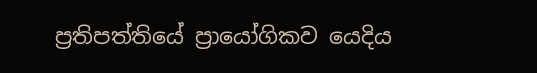ප්‍රතිපත්තියේ ප්‍රායෝගිකව යෙදිය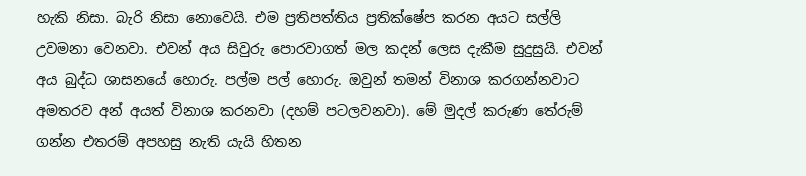හැකි නිසා. බැරි නිසා නොවෙයි. එම ප්‍රතිපත්තිය ප්‍රතික්ෂේප කරන අයට සල්ලි උවමනා වෙනවා. එවන් අය සිවුරු පොරවාගත් මල කදන් ලෙස දැකීම සුදුසුයි. එවන් අය බුද්ධ ශාසනයේ හොරු. පල්ම පල් හොරු. ඔවුන් තමන් විනාශ කරගන්නවාට අමතරව අන් අයත් විනාශ කරනවා (දහම් පටලවනවා). මේ මුදල් කරුණ තේරුම් ගන්න එතරම් අපහසු නැති යැයි හිතන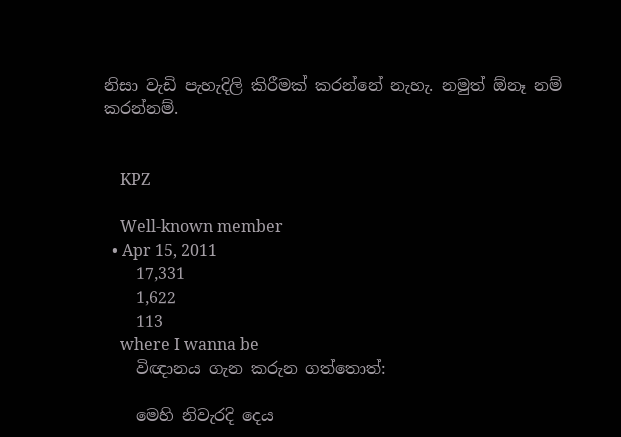නිසා වැඩි පැහැදිලි කිරීමක් කරන්නේ නැහැ. නමුත් ඕනෑ නම් කරන්නම්.


    KPZ

    Well-known member
  • Apr 15, 2011
    17,331
    1,622
    113
    where I wanna be
    විඥානය ගැන කරුන ගත්තොත්:

    මෙහි නිවැරදි දෙය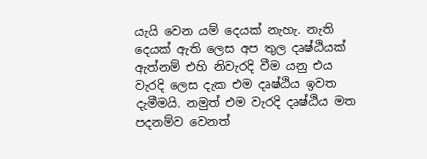යැයි වෙන යම් දෙයක් නැහැ. නැති දෙයක් ඇති ලෙස අප තුල දෘෂ්ඨියක් ඇත්නම් එහි නිවැරදි වීම යනු එය වැරදි ලෙස දැක එම දෘෂ්ඨිය ඉවත දැමීමයි. නමුත් එම වැරදි දෘෂ්ඨිය මත පදනම්ව වෙනත්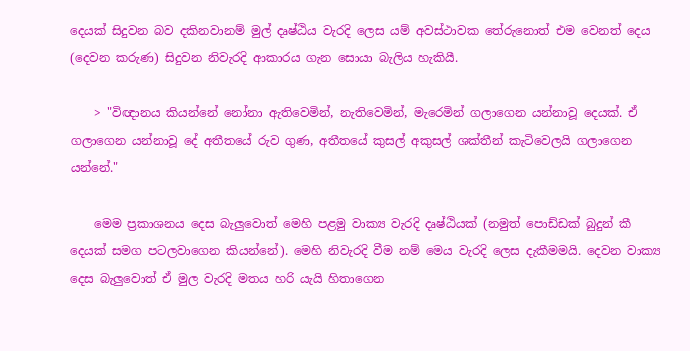දෙයක් සිදුවන බව දකිනවානම් මුල් දෘෂ්ඨිය වැරදි ලෙස යම් අවස්ථාවක තේරුනොත් එම වෙනත් දෙය (දෙවන කරුණ) සිදුවන නිවැරදි ආකාරය ගැන සොයා බැලිය හැකියී.

    > "විඥානය කියන්නේ නෝනා ඇතිවෙමින්, නැතිවෙමින්, මැරෙමින් ගලාගෙන යන්නාවූ දෙයක්. ඒ ගලාගෙන යන්නාවූ දේ අතීතයේ රුව ගුණ, අතීතයේ කුසල් අකුසල් ශක්තීන් කැටිවෙලයි ගලාගෙන යන්නේ."

    මෙම ප්‍රකාශනය දෙස බැලුවොත් මෙහි පළමු වාක්‍ය වැරදි දෘෂ්ඨියක් (නමුත් පොඩ්ඩක් බුදුන් කී දෙයක් සමග පටලවාගෙන කියන්නේ). මෙහි නිවැරදි වීම නම් මෙය වැරදි ලෙස දැකීමමයි. දෙවන වාක්‍ය දෙස බැලුවොත් ඒ මුල වැරදි මතය හරි යැයි හිතාගෙන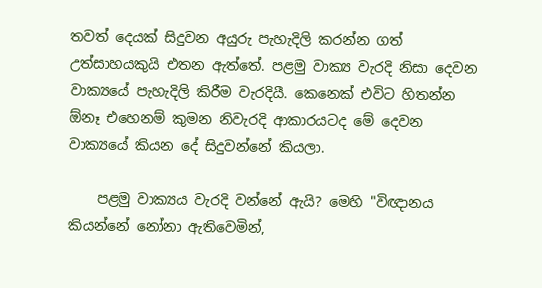තවත් දෙයක් සිදුවන අයුරු පැහැදිලි කරන්න ගත් උත්සාහයකුයි එතන ඇත්තේ. පළමු වාක්‍ය වැරදි නිසා දෙවන වාක්‍යයේ පැහැදිලි කිරීම වැරදියී. කෙනෙක් එවිට හිතන්න ඕනෑ එහෙනම් කුමන නිවැරදි ආකාරයටද මේ දෙවන වාක්‍යයේ කියන දේ සිදුවන්නේ කියලා.

    පළමු වාක්‍යය වැරදි වන්නේ ඇයි? මෙහි "විඥානය කියන්නේ නෝනා ඇතිවෙමින්,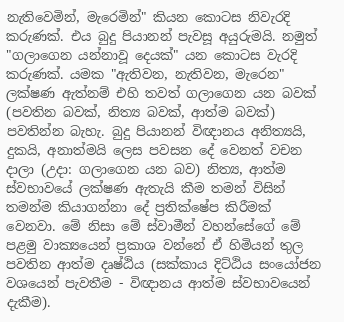නැතිවෙමින්, මැරෙමින්" කියන කොටස නිවැරදි කරුණක්. එය බුදු පියානන් පැවසූ අයුරුමයි. නමුත් "ගලාගෙන යන්නාවූ දෙයක්" යන කොටස වැරදි කරුණක්. යමක "ඇතිවන, නැතිවන, මැරෙන" ලක්ෂණ ඇත්නම් එහි තවත් ගලාගෙන යන බවක් (පවතින බවක්, නිත්‍ය බවක්, ආත්ම බවක්) පවතින්න බැහැ. බුදු පියානන් විඥානය අනිත්‍යයි, දුකයි, අනාත්මයි ලෙස පවසන දේ වෙනත් වචන දාලා (උදා: ගලාගෙන යන බව) නිත්‍ය, ආත්ම ස්වභාවයේ ලක්ෂණ ඇතැයි කීම තමන් විසින් තමන්ම කියාගන්නා දේ ප්‍රතික්ෂේප කිරීමක් වෙනවා. මේ නිසා මේ ස්වාමීන් වහන්සේගේ මේ පළමු වාක්‍යයෙන් ප්‍රකාශ වන්නේ ඒ හිමියන් තුල පවතින ආත්ම දෘෂ්ඨිය (සක්කාය දිට්ඨිය සංයෝජන වශයෙන් පැවතීම - විඥානය ආත්ම ස්වභාවයෙන් දැකීම).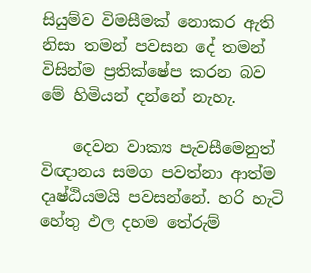සියුම්ව විමසීමක් නොකර ඇති නිසා තමන් පවසන දේ තමන් විසින්ම ප්‍රතික්ෂේප කරන බව මේ හිමියන් දන්නේ නැහැ.

    දෙවන වාක්‍ය පැවසීමෙනුත් විඥානය සමග පවත්නා ආත්ම දෘෂ්ඨියමයි පවසන්නේ. හරි හැටි හේතු ඵල දහම තේරුම්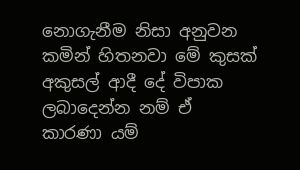නොගැනීම නිසා අනුවන කමින් හිතනවා මේ කුසක් අකුසල් ආදී දේ විපාක ලබාදෙන්න නම් ඒ කාරණා යම්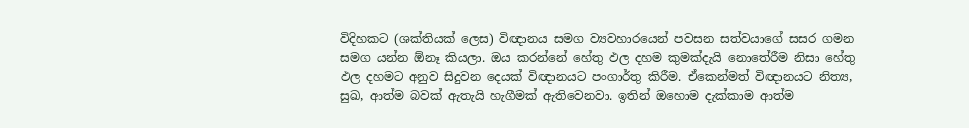විදිහකට (ශක්තියක් ලෙස) විඥානය සමග ව්‍යවහාරයෙන් පවසන සත්වයාගේ සසර ගමන සමග යන්න ඕනෑ කියලා. ඔය කරන්නේ හේතු ඵල දහම කුමක්දැයි නොතේරීම නිසා හේතු ඵල දහමට අනුව සිදුවන දෙයක් විඥානයට පංගාර්තු කිරීම. ඒකෙන්මත් විඥානයට නිත්‍ය, සුඛ, ආත්ම බවක් ඇතැයි හැගීමක් ඇතිවෙනවා. ඉතින් ඔහොම දැක්කාම ආත්ම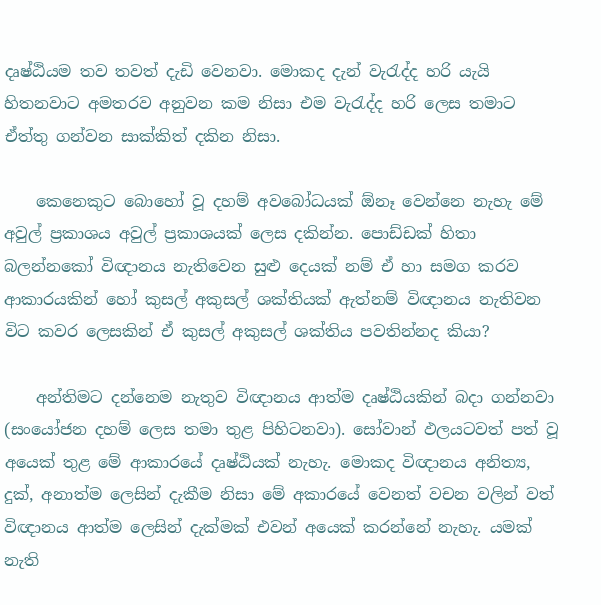දෘෂ්ඨියම තව තවත් දැඩි වෙනවා. මොකද දැන් වැරැද්ද හරි යැයි හිතනවාට අමතරව අනුවන කම නිසා එම වැරැද්ද හරි ලෙස තමාට ඒත්තු ගන්වන සාක්කිත් දකින නිසා.

    කෙනෙකුට බොහෝ වූ දහම් අවබෝධයක් ඕනෑ වෙන්නෙ නැහැ මේ අවුල් ප්‍රකාශය අවුල් ප්‍රකාශයක් ලෙස දකින්න. පොඩ්ඩක් හිතා බලන්නකෝ විඥානය නැතිවෙන සුළු දෙයක් නම් ඒ හා සමග කරව ආකාරයකින් හෝ කුසල් අකුසල් ශක්තියක් ඇත්නම් විඥානය නැතිවන විට කවර ලෙසකින් ඒ කුසල් අකුසල් ශක්තිය පවතින්නද කියා?

    අන්තිමට දන්නෙම නැතුව විඥානය ආත්ම දෘෂ්ඨියකින් බදා ගන්නවා (සංයෝජන දහම් ලෙස තමා තුළ පිහිටනවා). සෝවාන් ඵලයටවත් පත් වූ අයෙක් තුළ මේ ආකාරයේ දෘෂ්ඨියක් නැහැ. මොකද විඥානය අනිත්‍ය, දුක්, අනාත්ම ලෙසින් දැකීම නිසා මේ අකාරයේ වෙනත් වචන වලින් වත් විඥානය ආත්ම ලෙසින් දැක්මක් එවන් අයෙක් කරන්නේ නැහැ. යමක් නැති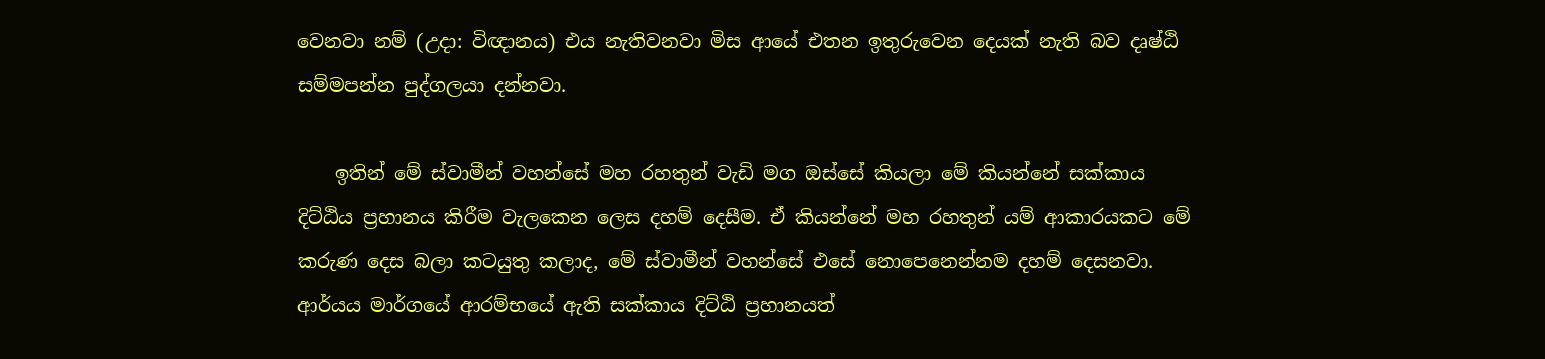වෙනවා නම් (උදා: විඥානය) එය නැතිවනවා මිස ආයේ එතන ඉතුරුවෙන දෙයක් නැති බව දෘෂ්ඨි සම්මපන්න පුද්ගලයා දන්නවා.

    ඉතින් මේ ස්වාමීන් වහන්සේ මහ රහතුන් වැඩි මග ඔස්සේ කියලා මේ කියන්නේ සක්කාය දිට්ඨිය ප්‍රහානය කිරීම වැලකෙන ලෙස දහම් දෙසීම. ඒ කියන්නේ මහ රහතුන් යම් ආකාරයකට මේ කරුණ දෙස බලා කටයුතු කලාද, මේ ස්වාමීන් වහන්සේ එසේ නොපෙනෙන්නම දහම් දෙසනවා. ආර්යය මාර්ගයේ ආරම්භයේ ඇති සක්කාය දිට්ඨි ප්‍රහානයත්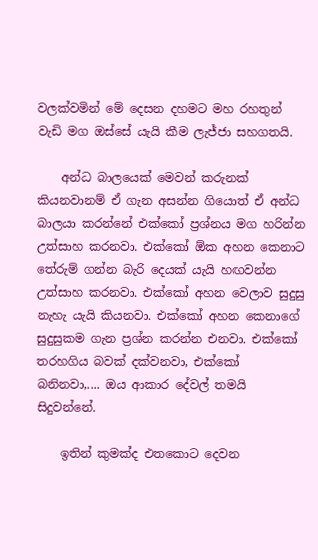වලක්වමින් මේ දෙසන දහමට මහ රහතුන් වැඩි මග ඔස්සේ යැයි කීම ලැජ්ජා සහගතයි.

    අන්ධ බාලයෙක් මෙවන් කරුනක් කියනවානම් ඒ ගැන අසන්න ගියොත් ඒ අන්ධ බාලයා කරන්නේ එක්කෝ ප්‍රශ්නය මග හරින්න උත්සාහ කරනවා. එක්කෝ ඕක අහන කෙනාට තේරුම් ගන්න බැරි දෙයක් යැයි හඟවන්න උත්සාහ කරනවා. එක්කෝ අහන වෙලාව සුදුසු නැහැ යැයි කියනවා. එක්කෝ අහන කෙනාගේ සුදුසුකම ගැන ප්‍රශ්න කරන්න එනවා. එක්කෝ තරහගිය බවක් දක්වනවා, එක්කෝ බනිනවා,.... ඔය ආකාර දේවල් තමයි සිදුවන්නේ.

    ඉතින් කුමක්ද එතකොට දෙවන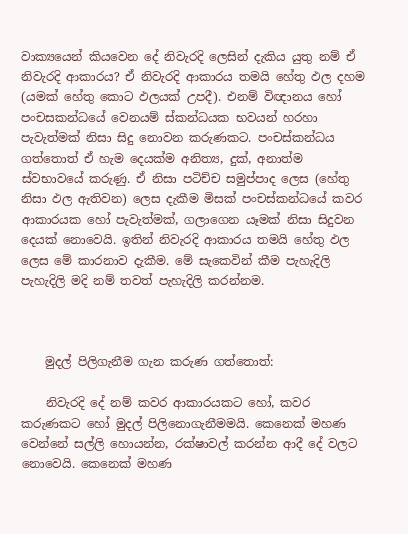වාක්‍යයෙන් කියවෙන දේ නිවැරදි ලෙසින් දැකිය යුතු නම් ඒ නිවැරදි ආකාරය? ඒ නිවැරදි ආකාරය තමයි හේතු ඵල දහම (යමක් හේතු කොට ඵලයක් උපදී). එනම් විඥානය හෝ පංචසකන්ධයේ වෙනයම් ස්කන්ධයක භවයන් හරහා පැවැත්මක් නිසා සිදු නොවන කරුණකට. පංචස්කන්ධය ගත්තොත් ඒ හැම දෙයක්ම අනිත්‍ය, දුක්, අනාත්ම ස්වභාවයේ කරුණු. ඒ නිසා පටිච්ච සමුප්පාද ලෙස (හේතු නිසා ඵල ඇතිවන) ලෙස දැකීම මිසක් පංචස්කන්ධයේ කවර ආකාරයක හෝ පැවැත්මක්, ගලාගෙන යෑමක් නිසා සිදුවන දෙයක් නොවෙයි. ඉතින් නිවැරදි ආකාරය තමයි හේතු ඵල ලෙස මේ කාරනාව දැකීම. මේ සැකෙවින් කීම පැහැදිලි පැහැදිලි මදි නම් තවත් පැහැදිලි කරන්නම.



    මුදල් පිලිගැනීම ගැන කරුණ ගත්තොත්:

    නිවැරදි දේ නම් කවර ආකාරයකට හෝ, කවර කරුණකට හෝ මුදල් පිලිනොගැනීමමයි. කෙනෙක් මහණ වෙන්නේ සල්ලි හොයන්න, රක්ෂාවල් කරන්න ආදී දේ වලට නොවෙයි. කෙනෙක් මහණ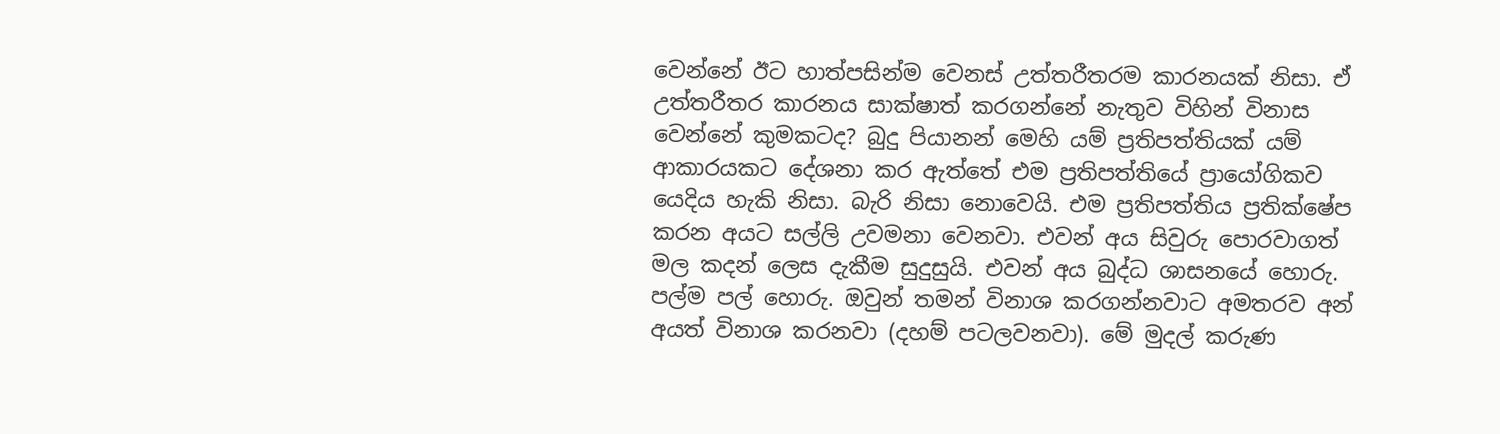වෙන්නේ ඊට හාත්පසින්ම වෙනස් උත්තරීතරම කාරනයක් නිසා. ඒ උත්තරීතර කාරනය සාක්ෂාත් කරගන්නේ නැතුව විහින් විනාස වෙන්නේ කුමකටද? බුදු පියානන් මෙහි යම් ප්‍රතිපත්තියක් යම් ආකාරයකට දේශනා කර ඇත්තේ එම ප්‍රතිපත්තියේ ප්‍රායෝගිකව යෙදිය හැකි නිසා. බැරි නිසා නොවෙයි. එම ප්‍රතිපත්තිය ප්‍රතික්ෂේප කරන අයට සල්ලි උවමනා වෙනවා. එවන් අය සිවුරු පොරවාගත් මල කදන් ලෙස දැකීම සුදුසුයි. එවන් අය බුද්ධ ශාසනයේ හොරු. පල්ම පල් හොරු. ඔවුන් තමන් විනාශ කරගන්නවාට අමතරව අන් අයත් විනාශ කරනවා (දහම් පටලවනවා). මේ මුදල් කරුණ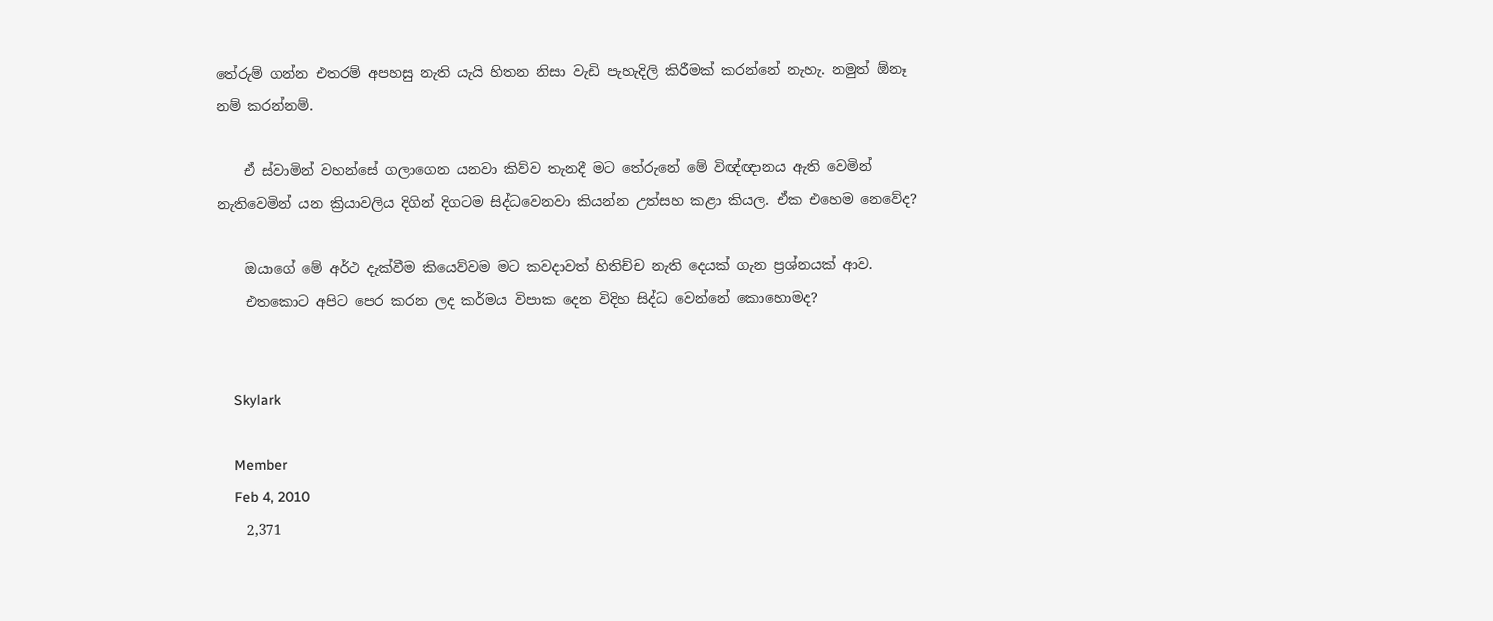තේරුම් ගන්න එතරම් අපහසු නැති යැයි හිතන නිසා වැඩි පැහැදිලි කිරීමක් කරන්නේ නැහැ. නමුත් ඕනෑ නම් කරන්නම්.

    ඒ ස්වාමින් වහන්සේ ගලාගෙන යනවා කිව්ව තැනදී මට තේරුනේ මේ විඥ්ඥානය ඇති වෙමින් නැතිවෙමින් යන ක්‍රියාවලිය දිගින් දිගටම සිද්ධවෙනවා කියන්න උත්සහ කළා කියල. ඒක එහෙම නෙවේද?

    ඔයාගේ මේ අර්ථ දැක්වීම කියෙව්වම මට කවදාවත් හිතිච්ච නැති දෙයක් ගැන ප්‍රශ්නයක් ආව.
    එතකොට අපිට පෙර කරන ලද කර්මය විපාක දෙන විදිහ සිද්ධ වෙන්නේ කොහොමද?


    Skylark

    Member
    Feb 4, 2010
    2,371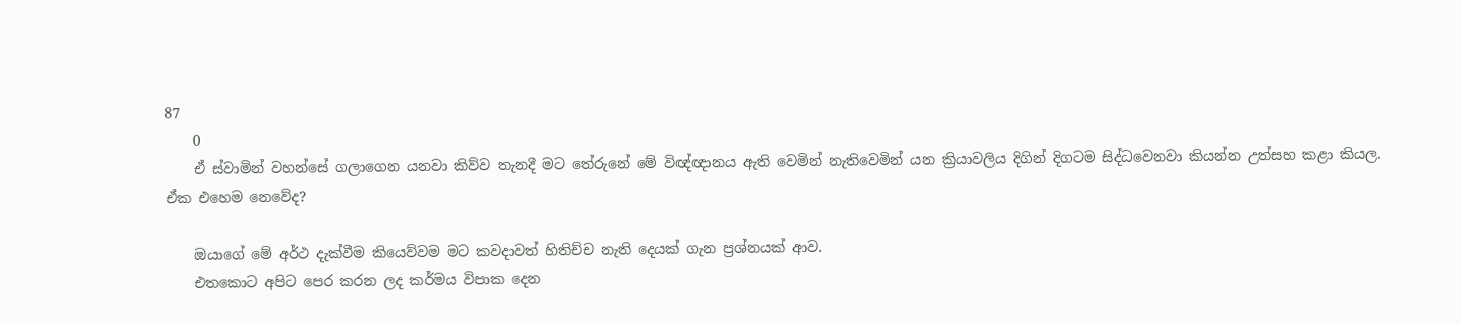87
    0
    ඒ ස්වාමින් වහන්සේ ගලාගෙන යනවා කිව්ව තැනදී මට තේරුනේ මේ විඥ්ඥානය ඇති වෙමින් නැතිවෙමින් යන ක්‍රියාවලිය දිගින් දිගටම සිද්ධවෙනවා කියන්න උත්සහ කළා කියල. ඒක එහෙම නෙවේද?

    ඔයාගේ මේ අර්ථ දැක්වීම කියෙව්වම මට කවදාවත් හිතිච්ච නැති දෙයක් ගැන ප්‍රශ්නයක් ආව.
    එතකොට අපිට පෙර කරන ලද කර්මය විපාක දෙන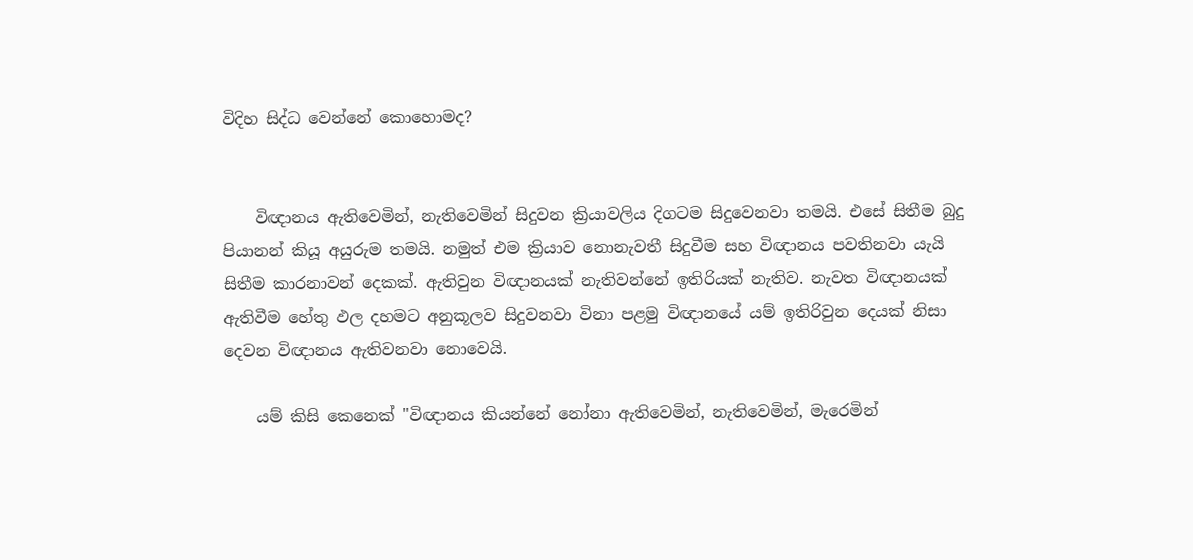විදිහ සිද්ධ වෙන්නේ කොහොමද?


    විඥානය ඇතිවෙමින්, නැතිවෙමින් සිදුවන ක්‍රියාවලිය දිගටම සිදුවෙනවා තමයි. එසේ සිතීම බුදු පියානන් කියූ අයුරුම තමයි. නමුත් එම ක්‍රියාව නොනැවතී සිදුවීම සහ විඥානය පවතිනවා යැයි සිතීම කාරනාවන් දෙකක්. ඇතිවුන විඥානයක් නැතිවන්නේ ඉතිරියක් නැතිව. නැවත විඥානයක් ඇතිවීම හේතු ඵල දහමට අනුකූලව සිදුවනවා විනා පළමු විඥානයේ යම් ඉතිරිවුන දෙයක් නිසා දෙවන විඥානය ඇතිවනවා නොවෙයි.

    යම් කිසි කෙනෙක් "විඥානය කියන්නේ නෝනා ඇතිවෙමින්, නැතිවෙමින්, මැරෙමින්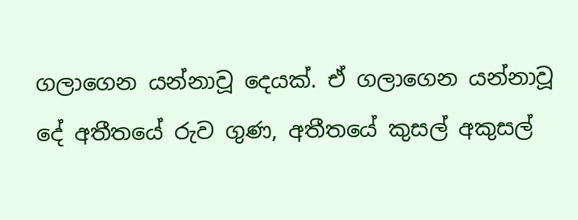ගලාගෙන යන්නාවූ දෙයක්. ඒ ගලාගෙන යන්නාවූ දේ අතීතයේ රුව ගුණ, අතීතයේ කුසල් අකුසල්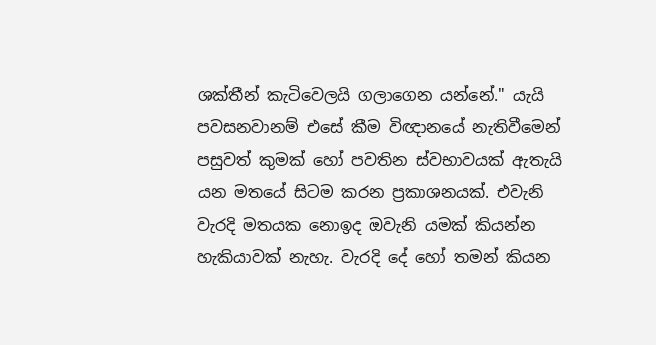ශක්තීන් කැටිවෙලයි ගලාගෙන යන්නේ." යැයි පවසනවානම් එසේ කීම විඥානයේ නැතිවීමෙන් පසුවත් කුමක් හෝ පවතින ස්වභාවයක් ඇතැයි යන මතයේ සිටම කරන ප්‍රකාශනයක්. එවැනි වැරදි මතයක නොඉද ඔවැනි යමක් කියන්න හැකියාවක් නැහැ. වැරදි දේ හෝ තමන් කියන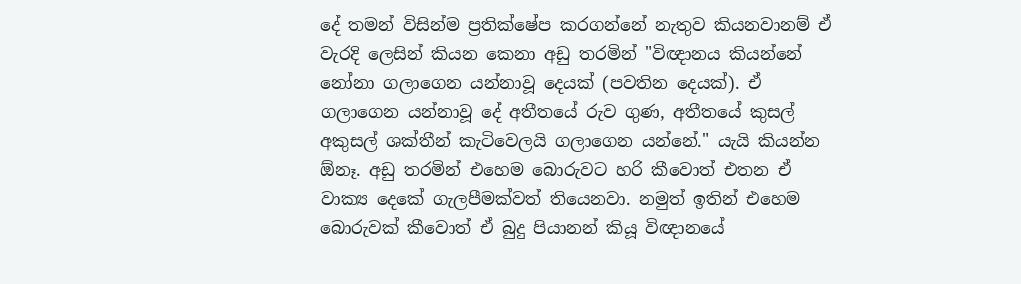දේ තමන් විසින්ම ප්‍රතික්ෂේප කරගන්නේ නැතුව කියනවානම් ඒ වැරදි ලෙසින් කියන කෙනා අඩු තරමින් "විඥානය කියන්නේ නෝනා ගලාගෙන යන්නාවූ දෙයක් (පවතින දෙයක්). ඒ ගලාගෙන යන්නාවූ දේ අතීතයේ රුව ගුණ, අතීතයේ කුසල් අකුසල් ශක්තීන් කැටිවෙලයි ගලාගෙන යන්නේ." යැයි කියන්න ඕනෑ. අඩු තරමින් එහෙම බොරුවට හරි කීවොත් එතන ඒ වාක්‍ය දෙකේ ගැලපීමක්වත් තියෙනවා. නමුත් ඉතින් එහෙම බොරුවක් කීවොත් ඒ බුදු පියානන් කියූ විඥානයේ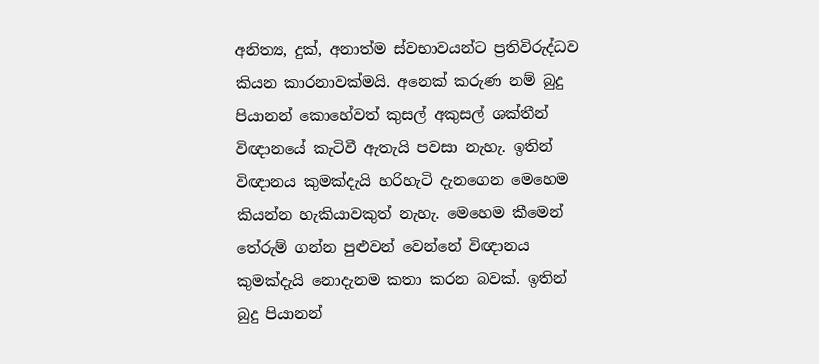අනිත්‍ය, දුක්, අනාත්ම ස්වභාවයන්ට ප්‍රතිවිරුද්ධව කියන කාරනාවක්මයි. අනෙක් කරුණ නම් බුදු පියානන් කොහේවත් කුසල් අකුසල් ශක්තීන් විඥානයේ කැටිවී ඇතැයි පවසා නැහැ. ඉතින් විඥානය කුමක්දැයි හරිහැටි දැනගෙන මෙහෙම කියන්න හැකියාවකුත් නැහැ. මෙහෙම කීමෙන් තේරුම් ගන්න පුළුවන් වෙන්නේ විඥානය කුමක්දැයි නොදැනම කතා කරන බවක්. ඉතින් බුදු පියානන්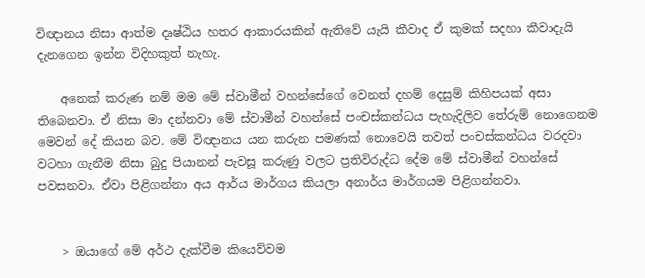විඥානය නිසා ආත්ම දෘෂ්ඨිය හතර ආකාරයකින් ඇතිවේ යැයි කීවාද ඒ කුමක් සදහා කීවාදැයි දැනගෙන ඉන්න විදිහකුත් නැහැ.

    අනෙක් කරුණ නම් මම මේ ස්වාමීන් වහන්සේගේ වෙනත් දහම් දෙසුම් කිහිපයක් අසා තිබෙනවා. ඒ නිසා මා දන්නවා මේ ස්වාමීන් වහන්සේ පංචස්කන්ධය පැහැදිලිව තේරුම් නොගෙනම මෙවන් දේ කියන බව. මේ විඥානය යන කරුන පමණක් නොවෙයි තවත් පංචස්කන්ධය වරදවා වටහා ගැනීම නිසා බුදු පියානන් පැවසූ කරුණු වලට ප්‍රතිවිරුද්ධ දේම මේ ස්වාමීන් වහන්සේ පවසනවා. ඒවා පිළිගන්නා අය ආර්ය මාර්ගය කියලා අනාර්ය මාර්ගයම පිළිගන්නවා.


    > ඔයාගේ මේ අර්ථ දැක්වීම කියෙව්වම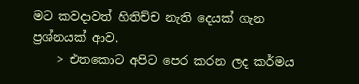මට කවදාවත් හිතිච්ච නැති දෙයක් ගැන ප්‍රශ්නයක් ආව.
    > එතකොට අපිට පෙර කරන ලද කර්මය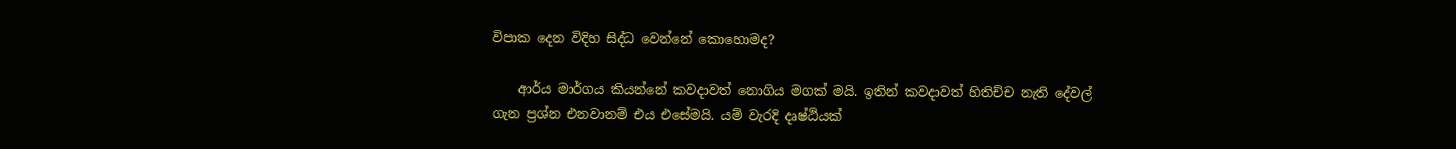විපාක දෙන විදිහ සිද්ධ වෙන්නේ කොහොමද?

    ආර්ය මාර්ගය කියන්නේ කවදාවත් නොගිය මගක් මයි. ඉතින් කවදාවත් හිතිච්ච නැති දේවල් ගැන ප්‍රශ්න එනවානම් එය එසේමයි. යම් වැරදි දෘෂ්ඨියක්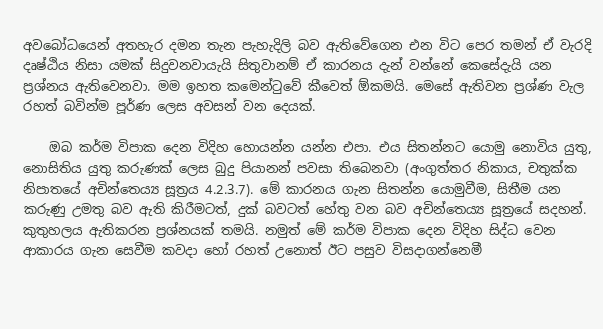අවබෝධයෙන් අතහැර දමන තැන පැහැදිලි බව ඇතිවේගෙන එන විට පෙර තමන් ඒ වැරදි දෘෂ්ඨිය නිසා යමක් සිදුවනවායැයි සිතුවානම් ඒ කාරනය දැන් වන්නේ කෙසේදැයි යන ප්‍රශ්නය ඇතිවෙනවා. මම ඉහත කමෙන්ටුවේ කීවෙත් ඕකමයි. මෙසේ ඇතිවන ප්‍රශ්ණ වැල රහත් බවින්ම පූර්ණ ලෙස අවසන් වන දෙයක්.

    ඔබ කර්ම විපාක දෙන විදිහ හොයන්න යන්න එපා. එය සිතන්නට යොමු නොවිය යුතු, නොසිතිය යුතු කරුණක් ලෙස බුදු පියානන් පවසා තිබෙනවා (අංගුත්තර නිකාය, චතුක්ක නිපාතයේ අචින්තෙය්‍ය සූත්‍රය 4.2.3.7). මේ කාරනය ගැන සිතන්න යොමුවීම, සිතීම යන කරුණු උමතු බව ඇති කිරීමටත්, දුක් බවටත් හේතු වන බව අචින්තෙය්‍ය සූත්‍රයේ සදහන්. කුතුහලය ඇතිකරන ප්‍රශ්නයක් තමයි. නමුත් මේ කර්ම විපාක දෙන විදිහ සිද්ධ වෙන ආකාරය ගැන සෙවීම කවදා හෝ රහත් උනොත් ඊට පසුව විසදාගන්නෙමී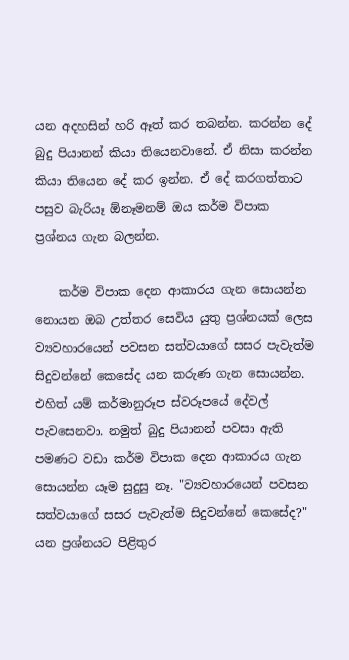යන අදහසින් හරි ඈත් කර තබන්න. කරන්න දේ බුදු පියානන් කියා තියෙනවානේ. ඒ නිසා කරන්න කියා තියෙන දේ කර ඉන්න. ඒ දේ කරගත්තාට පසුව බැරියෑ ඕනෑමනම් ඔය කර්ම විපාක ප්‍රශ්නය ගැන බලන්න.

    කර්ම විපාක දෙන ආකාරය ගැන සොයන්න නොයන ඔබ උත්තර සෙවිය යුතු ප්‍රශ්නයක් ලෙස ව්‍යවහාරයෙන් පවසන සත්වයාගේ සසර පැවැත්ම සිදුවන්නේ කෙසේද යන කරුණ ගැන සොයන්න. එහිත් යම් කර්මානුරූප ස්වරූපයේ දේවල් පැවසෙනවා. නමුත් බුදු පියානන් පවසා ඇති පමණට වඩා කර්ම විපාක දෙන ආකාරය ගැන සොයන්න යෑම සුදුසු නෑ. "ව්‍යවහාරයෙන් පවසන සත්වයාගේ සසර පැවැත්ම සිදුවන්නේ කෙසේද?" යන ප්‍රශ්නයට පිළිතුර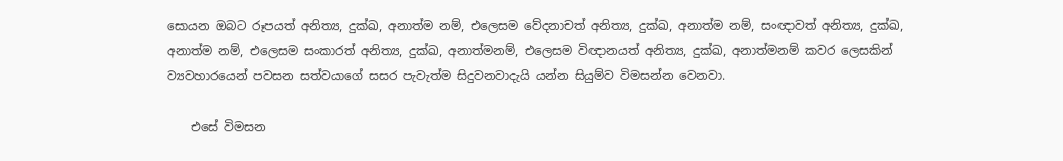සොයන ඔබට රූපයත් අනිත්‍ය, දුක්ඛ, අනාත්ම නම්, එලෙසම වේදනාචත් අනිත්‍ය, දුක්ඛ, අනාත්ම නම්, සංඥාවත් අනිත්‍ය, දුක්ඛ, අනාත්ම නම්, එලෙසම සංකාරත් අනිත්‍ය, දුක්ඛ, අනාත්මනම්, එලෙසම විඥානයත් අනිත්‍ය, දුක්ඛ, අනාත්මනම් කවර ලෙසකින් ව්‍යවහාරයෙන් පවසන සත්වයාගේ සසර පැවැත්ම සිදුවනවාදැයි යන්න සියුම්ව විමසන්න වෙනවා.

    එසේ විමසන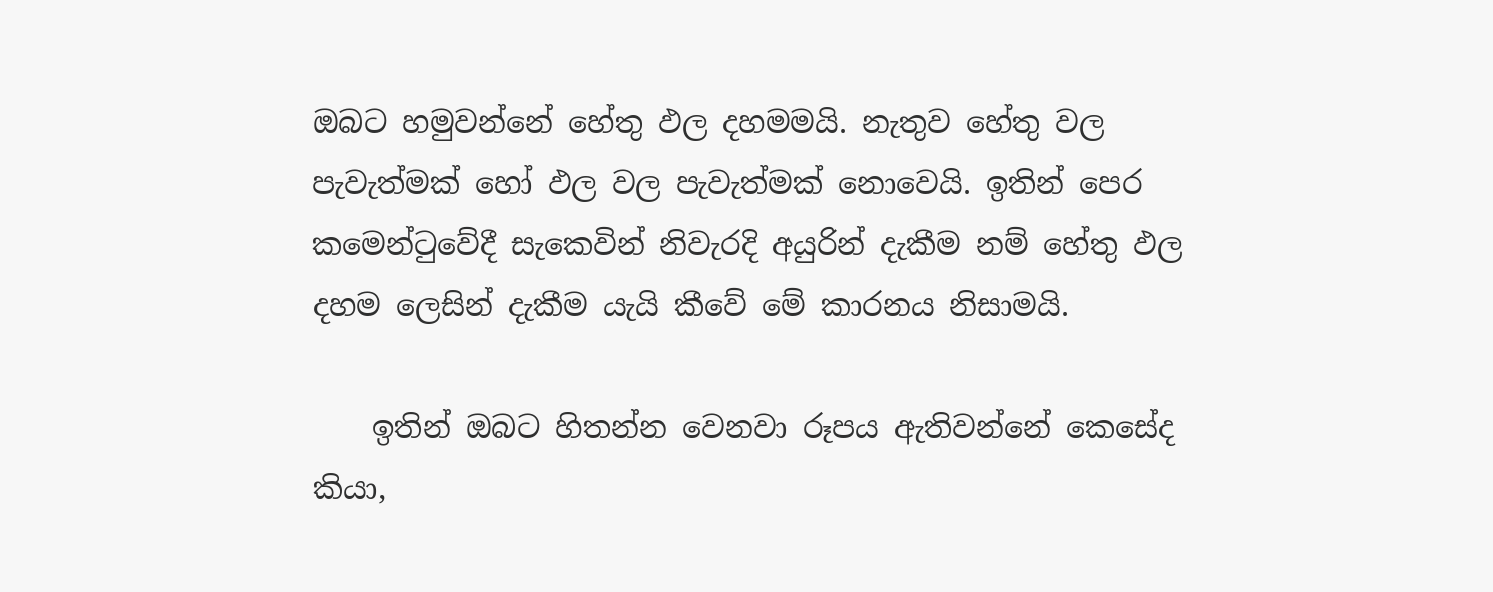ඔබට හමුවන්නේ හේතු ඵල දහමමයි. නැතුව හේතු වල පැවැත්මක් හෝ ඵල වල පැවැත්මක් නොවෙයි. ඉතින් පෙර කමෙන්ටුවේදී සැකෙවින් නිවැරදි අයුරින් දැකීම නම් හේතු ඵල දහම ලෙසින් දැකීම යැයි කීවේ මේ කාරනය නිසාමයි.

    ඉතින් ඔබට හිතන්න වෙනවා රූපය ඇතිවන්නේ කෙසේද කියා,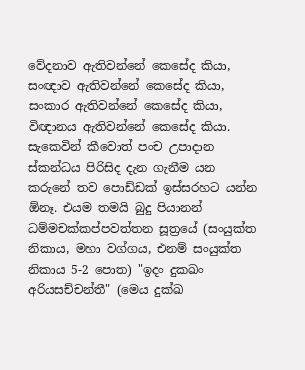වේදනාව ඇතිවන්නේ කෙසේද කියා, සංඥාව ඇතිවන්නේ කෙසේද කියා, සංකාර ඇතිවන්නේ කෙසේද කියා, විඥානය ඇතිවන්නේ කෙසේද කියා. සැකෙවින් කීවොත් පංච උපාදාන ස්කන්ධය පිරිසිද දැන ගැනීම යන කරුනේ තව පොඩ්ඩක් ඉස්සරහට යන්න ඕනෑ. එයම තමයි බුදු පියානන් ධම්මචක්කප්පවත්තන සූත්‍රයේ (සංයුක්ත නිකාය, මහා වග්ගය, එනම් සංයුක්ත නිකාය 5-2 පොත) "ඉදං දුකඛං අරියසච්චන්තී" (මෙය දුක්ඛ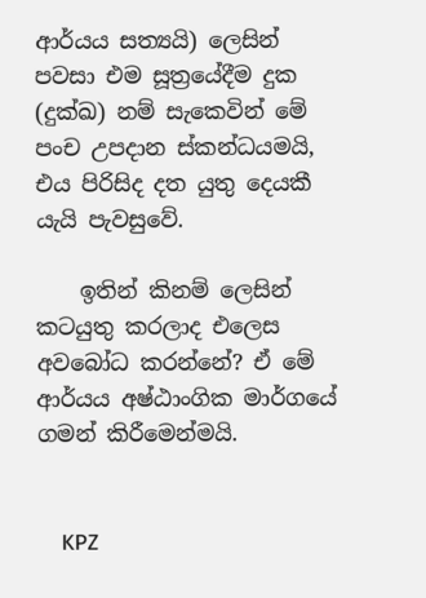ආර්යය සත්‍යයි) ලෙසින් පවසා එම සූත්‍රයේදීම දුක (දුක්ඛ) නම් සැකෙවින් මේ පංච උපදාන ස්කන්ධයමයි, එය පිරිසිද දත යුතු දෙයකී යැයි පැවසුවේ.

    ඉතින් කිනම් ලෙසින් කටයුතු කරලාද එලෙස අවබෝධ කරන්නේ? ඒ මේ ආර්යය අෂ්ඨාංගික මාර්ගයේ ගමන් කිරීමෙන්මයි.


    KPZ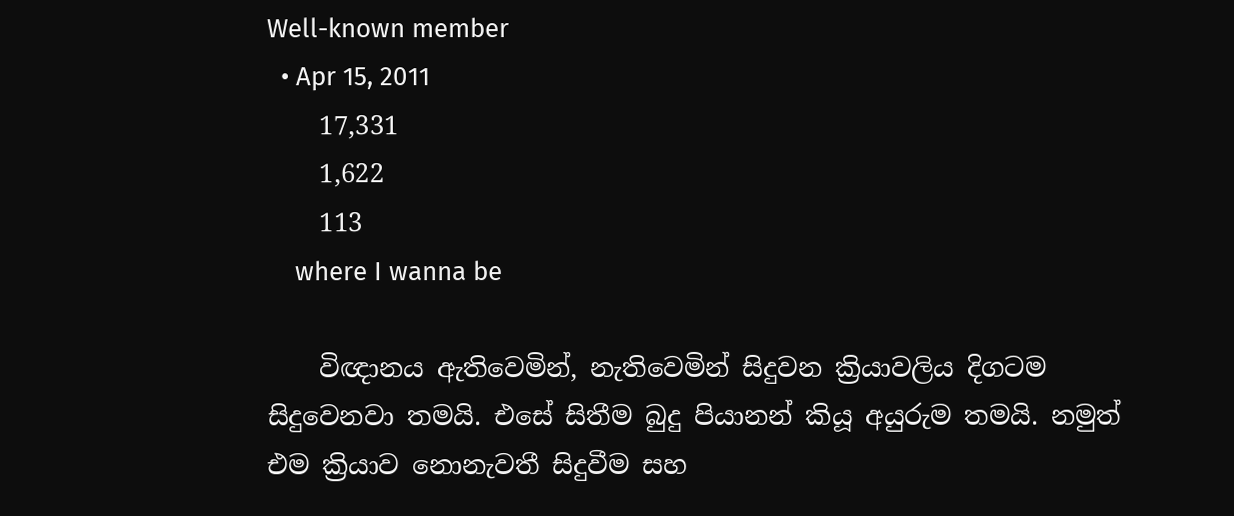Well-known member
  • Apr 15, 2011
    17,331
    1,622
    113
    where I wanna be

    විඥානය ඇතිවෙමින්, නැතිවෙමින් සිදුවන ක්‍රියාවලිය දිගටම සිදුවෙනවා තමයි. එසේ සිතීම බුදු පියානන් කියූ අයුරුම තමයි. නමුත් එම ක්‍රියාව නොනැවතී සිදුවීම සහ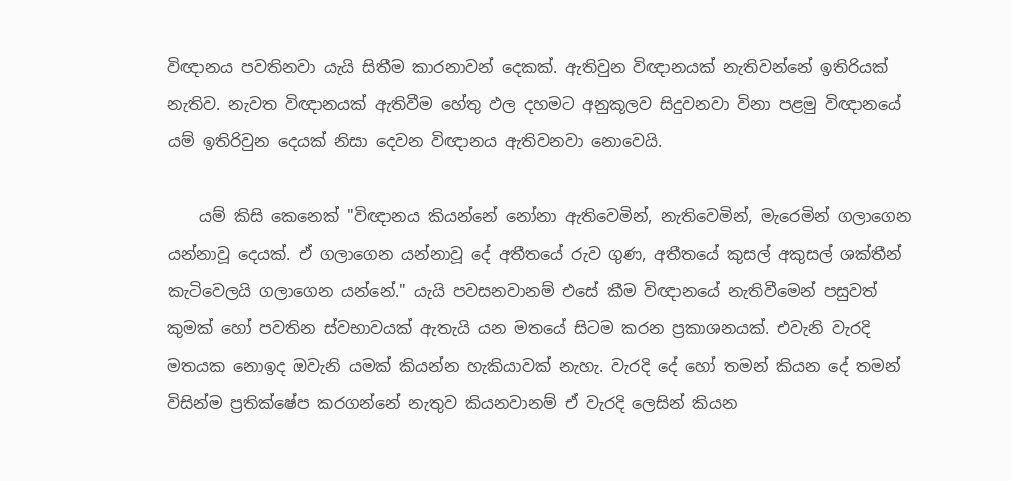විඥානය පවතිනවා යැයි සිතීම කාරනාවන් දෙකක්. ඇතිවුන විඥානයක් නැතිවන්නේ ඉතිරියක් නැතිව. නැවත විඥානයක් ඇතිවීම හේතු ඵල දහමට අනුකූලව සිදුවනවා විනා පළමු විඥානයේ යම් ඉතිරිවුන දෙයක් නිසා දෙවන විඥානය ඇතිවනවා නොවෙයි.

    යම් කිසි කෙනෙක් "විඥානය කියන්නේ නෝනා ඇතිවෙමින්, නැතිවෙමින්, මැරෙමින් ගලාගෙන යන්නාවූ දෙයක්. ඒ ගලාගෙන යන්නාවූ දේ අතීතයේ රුව ගුණ, අතීතයේ කුසල් අකුසල් ශක්තීන් කැටිවෙලයි ගලාගෙන යන්නේ." යැයි පවසනවානම් එසේ කීම විඥානයේ නැතිවීමෙන් පසුවත් කුමක් හෝ පවතින ස්වභාවයක් ඇතැයි යන මතයේ සිටම කරන ප්‍රකාශනයක්. එවැනි වැරදි මතයක නොඉද ඔවැනි යමක් කියන්න හැකියාවක් නැහැ. වැරදි දේ හෝ තමන් කියන දේ තමන් විසින්ම ප්‍රතික්ෂේප කරගන්නේ නැතුව කියනවානම් ඒ වැරදි ලෙසින් කියන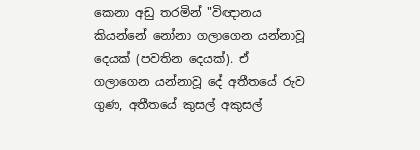කෙනා අඩු තරමින් "විඥානය කියන්නේ නෝනා ගලාගෙන යන්නාවූ දෙයක් (පවතින දෙයක්). ඒ ගලාගෙන යන්නාවූ දේ අතීතයේ රුව ගුණ, අතීතයේ කුසල් අකුසල්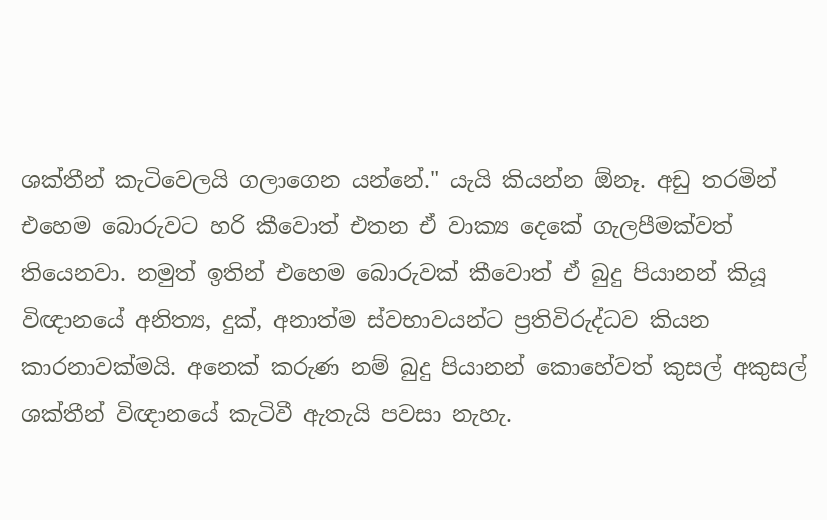ශක්තීන් කැටිවෙලයි ගලාගෙන යන්නේ." යැයි කියන්න ඕනෑ. අඩු තරමින් එහෙම බොරුවට හරි කීවොත් එතන ඒ වාක්‍ය දෙකේ ගැලපීමක්වත් තියෙනවා. නමුත් ඉතින් එහෙම බොරුවක් කීවොත් ඒ බුදු පියානන් කියූ විඥානයේ අනිත්‍ය, දුක්, අනාත්ම ස්වභාවයන්ට ප්‍රතිවිරුද්ධව කියන කාරනාවක්මයි. අනෙක් කරුණ නම් බුදු පියානන් කොහේවත් කුසල් අකුසල් ශක්තීන් විඥානයේ කැටිවී ඇතැයි පවසා නැහැ.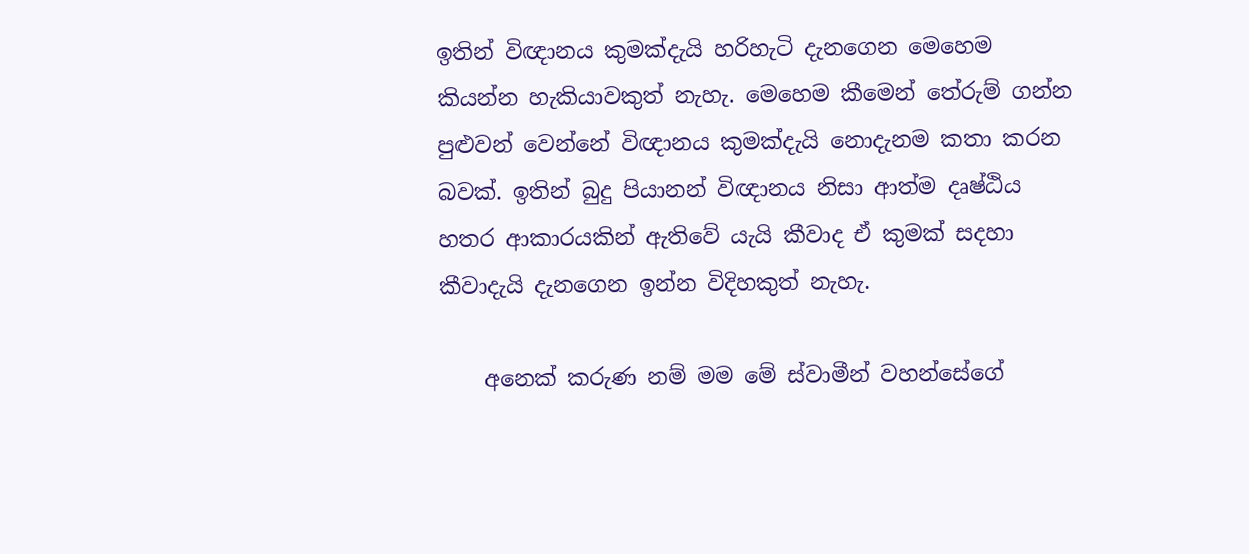ඉතින් විඥානය කුමක්දැයි හරිහැටි දැනගෙන මෙහෙම කියන්න හැකියාවකුත් නැහැ. මෙහෙම කීමෙන් තේරුම් ගන්න පුළුවන් වෙන්නේ විඥානය කුමක්දැයි නොදැනම කතා කරන බවක්. ඉතින් බුදු පියානන් විඥානය නිසා ආත්ම දෘෂ්ඨිය හතර ආකාරයකින් ඇතිවේ යැයි කීවාද ඒ කුමක් සදහා කීවාදැයි දැනගෙන ඉන්න විදිහකුත් නැහැ.

    අනෙක් කරුණ නම් මම මේ ස්වාමීන් වහන්සේගේ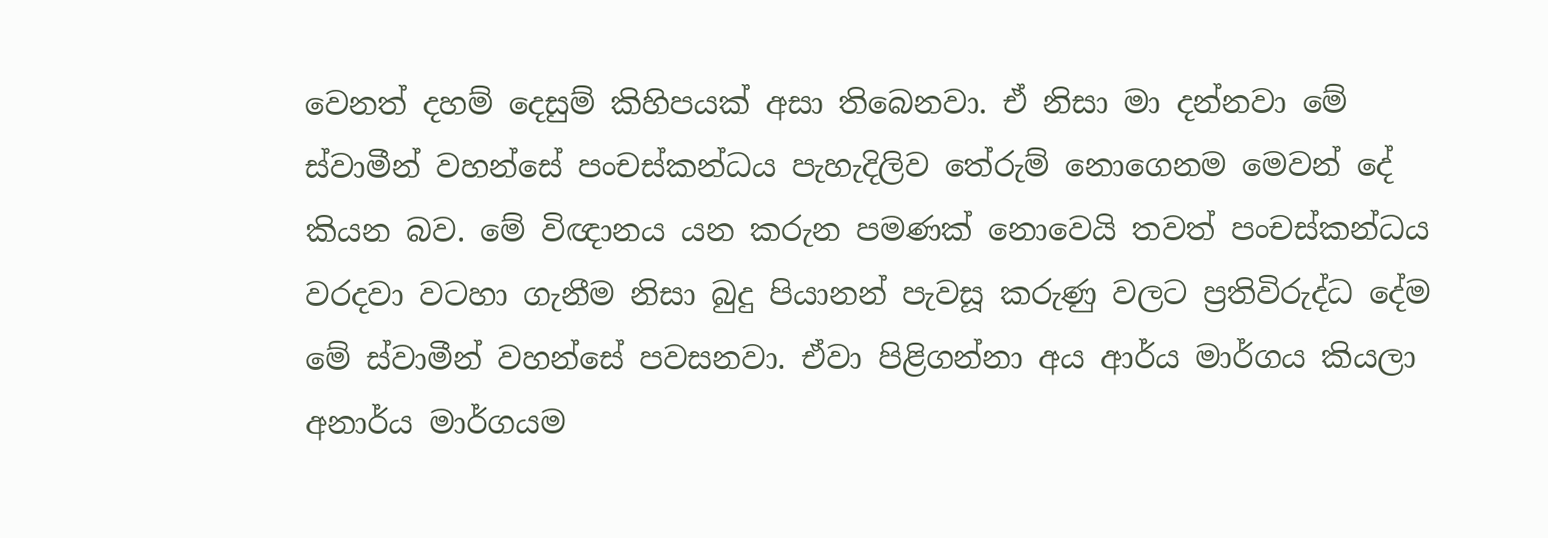වෙනත් දහම් දෙසුම් කිහිපයක් අසා තිබෙනවා. ඒ නිසා මා දන්නවා මේ ස්වාමීන් වහන්සේ පංචස්කන්ධය පැහැදිලිව තේරුම් නොගෙනම මෙවන් දේ කියන බව. මේ විඥානය යන කරුන පමණක් නොවෙයි තවත් පංචස්කන්ධය වරදවා වටහා ගැනීම නිසා බුදු පියානන් පැවසූ කරුණු වලට ප්‍රතිවිරුද්ධ දේම මේ ස්වාමීන් වහන්සේ පවසනවා. ඒවා පිළිගන්නා අය ආර්ය මාර්ගය කියලා අනාර්ය මාර්ගයම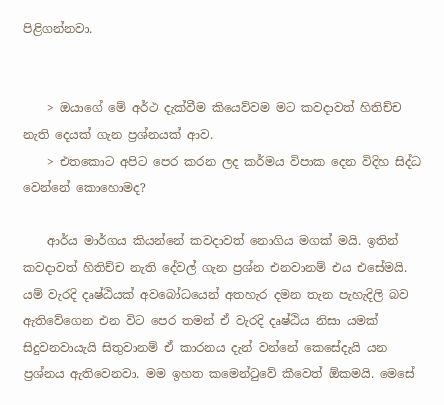පිළිගන්නවා.


    > ඔයාගේ මේ අර්ථ දැක්වීම කියෙව්වම මට කවදාවත් හිතිච්ච නැති දෙයක් ගැන ප්‍රශ්නයක් ආව.
    > එතකොට අපිට පෙර කරන ලද කර්මය විපාක දෙන විදිහ සිද්ධ වෙන්නේ කොහොමද?

    ආර්ය මාර්ගය කියන්නේ කවදාවත් නොගිය මගක් මයි. ඉතින් කවදාවත් හිතිච්ච නැති දේවල් ගැන ප්‍රශ්න එනවානම් එය එසේමයි. යම් වැරදි දෘෂ්ඨියක් අවබෝධයෙන් අතහැර දමන තැන පැහැදිලි බව ඇතිවේගෙන එන විට පෙර තමන් ඒ වැරදි දෘෂ්ඨිය නිසා යමක් සිදුවනවායැයි සිතුවානම් ඒ කාරනය දැන් වන්නේ කෙසේදැයි යන ප්‍රශ්නය ඇතිවෙනවා. මම ඉහත කමෙන්ටුවේ කීවෙත් ඕකමයි. මෙසේ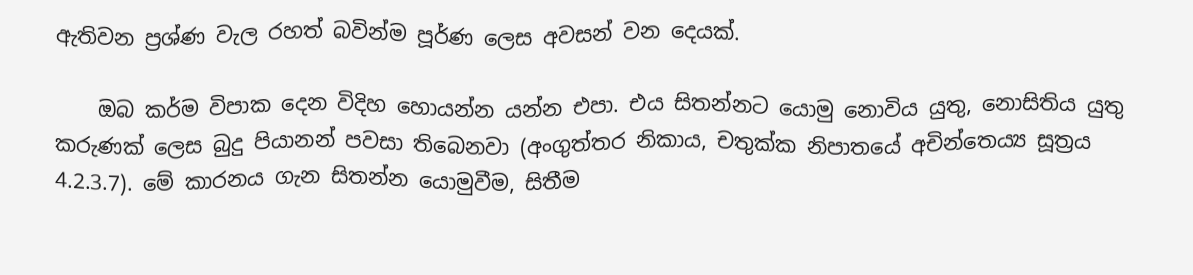ඇතිවන ප්‍රශ්ණ වැල රහත් බවින්ම පූර්ණ ලෙස අවසන් වන දෙයක්.

    ඔබ කර්ම විපාක දෙන විදිහ හොයන්න යන්න එපා. එය සිතන්නට යොමු නොවිය යුතු, නොසිතිය යුතු කරුණක් ලෙස බුදු පියානන් පවසා තිබෙනවා (අංගුත්තර නිකාය, චතුක්ක නිපාතයේ අචින්තෙය්‍ය සූත්‍රය 4.2.3.7). මේ කාරනය ගැන සිතන්න යොමුවීම, සිතීම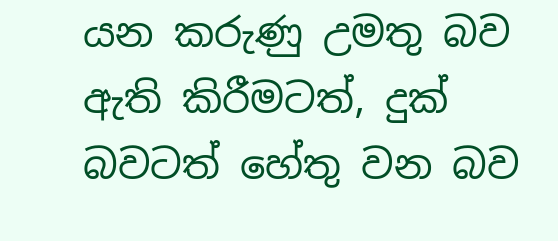යන කරුණු උමතු බව ඇති කිරීමටත්, දුක් බවටත් හේතු වන බව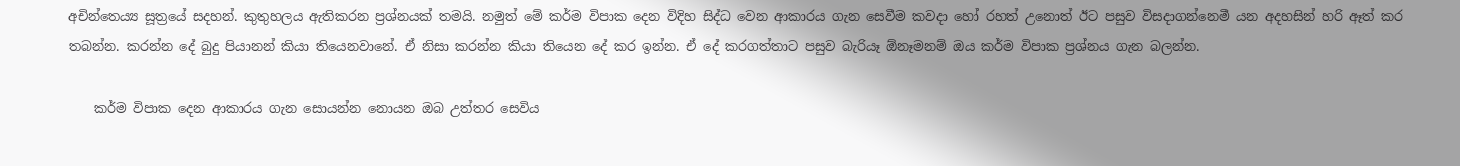අචින්තෙය්‍ය සූත්‍රයේ සදහන්. කුතුහලය ඇතිකරන ප්‍රශ්නයක් තමයි. නමුත් මේ කර්ම විපාක දෙන විදිහ සිද්ධ වෙන ආකාරය ගැන සෙවීම කවදා හෝ රහත් උනොත් ඊට පසුව විසදාගන්නෙමී යන අදහසින් හරි ඈත් කර තබන්න. කරන්න දේ බුදු පියානන් කියා තියෙනවානේ. ඒ නිසා කරන්න කියා තියෙන දේ කර ඉන්න. ඒ දේ කරගත්තාට පසුව බැරියෑ ඕනෑමනම් ඔය කර්ම විපාක ප්‍රශ්නය ගැන බලන්න.

    කර්ම විපාක දෙන ආකාරය ගැන සොයන්න නොයන ඔබ උත්තර සෙවිය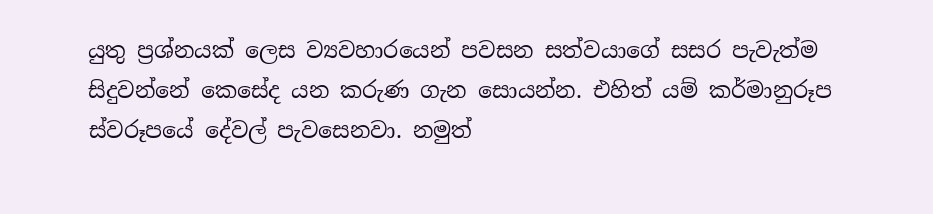යුතු ප්‍රශ්නයක් ලෙස ව්‍යවහාරයෙන් පවසන සත්වයාගේ සසර පැවැත්ම සිදුවන්නේ කෙසේද යන කරුණ ගැන සොයන්න. එහිත් යම් කර්මානුරූප ස්වරූපයේ දේවල් පැවසෙනවා. නමුත්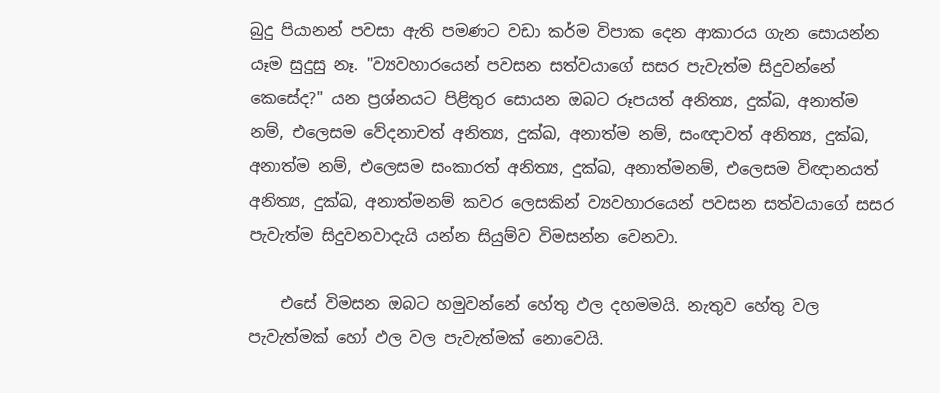බුදු පියානන් පවසා ඇති පමණට වඩා කර්ම විපාක දෙන ආකාරය ගැන සොයන්න යෑම සුදුසු නෑ. "ව්‍යවහාරයෙන් පවසන සත්වයාගේ සසර පැවැත්ම සිදුවන්නේ කෙසේද?" යන ප්‍රශ්නයට පිළිතුර සොයන ඔබට රූපයත් අනිත්‍ය, දුක්ඛ, අනාත්ම නම්, එලෙසම වේදනාචත් අනිත්‍ය, දුක්ඛ, අනාත්ම නම්, සංඥාවත් අනිත්‍ය, දුක්ඛ, අනාත්ම නම්, එලෙසම සංකාරත් අනිත්‍ය, දුක්ඛ, අනාත්මනම්, එලෙසම විඥානයත් අනිත්‍ය, දුක්ඛ, අනාත්මනම් කවර ලෙසකින් ව්‍යවහාරයෙන් පවසන සත්වයාගේ සසර පැවැත්ම සිදුවනවාදැයි යන්න සියුම්ව විමසන්න වෙනවා.

    එසේ විමසන ඔබට හමුවන්නේ හේතු ඵල දහමමයි. නැතුව හේතු වල පැවැත්මක් හෝ ඵල වල පැවැත්මක් නොවෙයි.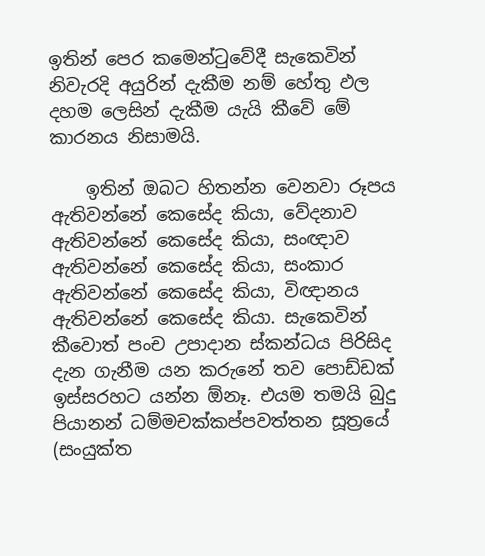ඉතින් පෙර කමෙන්ටුවේදී සැකෙවින් නිවැරදි අයුරින් දැකීම නම් හේතු ඵල දහම ලෙසින් දැකීම යැයි කීවේ මේ කාරනය නිසාමයි.

    ඉතින් ඔබට හිතන්න වෙනවා රූපය ඇතිවන්නේ කෙසේද කියා, වේදනාව ඇතිවන්නේ කෙසේද කියා, සංඥාව ඇතිවන්නේ කෙසේද කියා, සංකාර ඇතිවන්නේ කෙසේද කියා, විඥානය ඇතිවන්නේ කෙසේද කියා. සැකෙවින් කීවොත් පංච උපාදාන ස්කන්ධය පිරිසිද දැන ගැනීම යන කරුනේ තව පොඩ්ඩක් ඉස්සරහට යන්න ඕනෑ. එයම තමයි බුදු පියානන් ධම්මචක්කප්පවත්තන සූත්‍රයේ (සංයුක්ත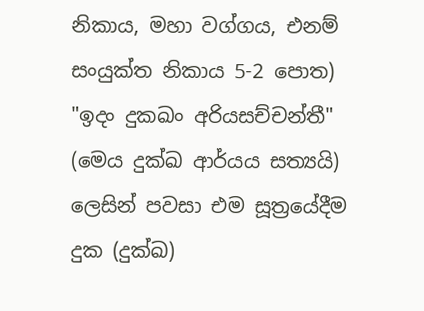නිකාය, මහා වග්ගය, එනම් සංයුක්ත නිකාය 5-2 පොත) "ඉදං දුකඛං අරියසච්චන්තී" (මෙය දුක්ඛ ආර්යය සත්‍යයි) ලෙසින් පවසා එම සූත්‍රයේදීම දුක (දුක්ඛ)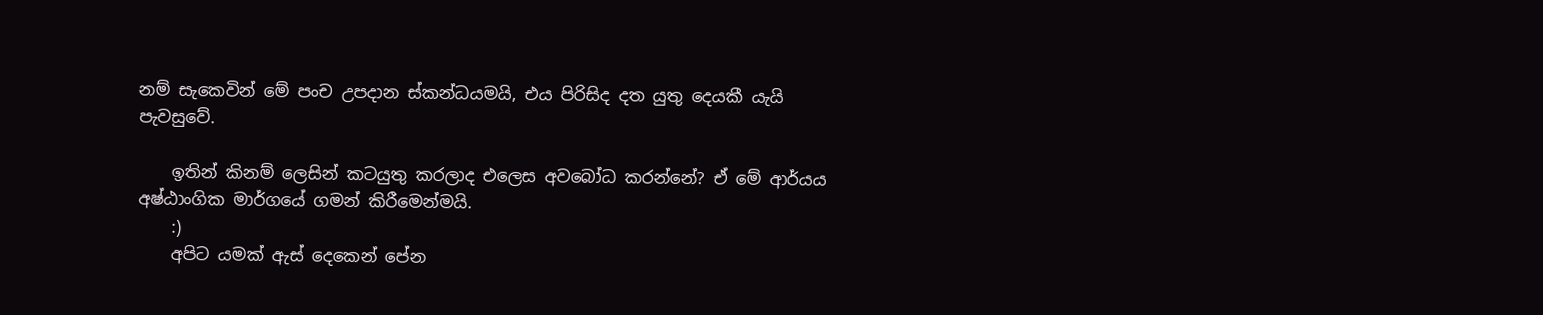නම් සැකෙවින් මේ පංච උපදාන ස්කන්ධයමයි, එය පිරිසිද දත යුතු දෙයකී යැයි පැවසුවේ.

    ඉතින් කිනම් ලෙසින් කටයුතු කරලාද එලෙස අවබෝධ කරන්නේ? ඒ මේ ආර්යය අෂ්ඨාංගික මාර්ගයේ ගමන් කිරීමෙන්මයි.
    :)
    අපිට යමක් ඇස් දෙකෙන් පේන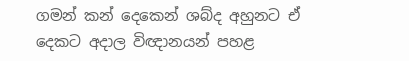ගමන් කන් දෙකෙන් ශබ්ද අහුනට ඒ දෙකට අදාල විඥානයන් පහළ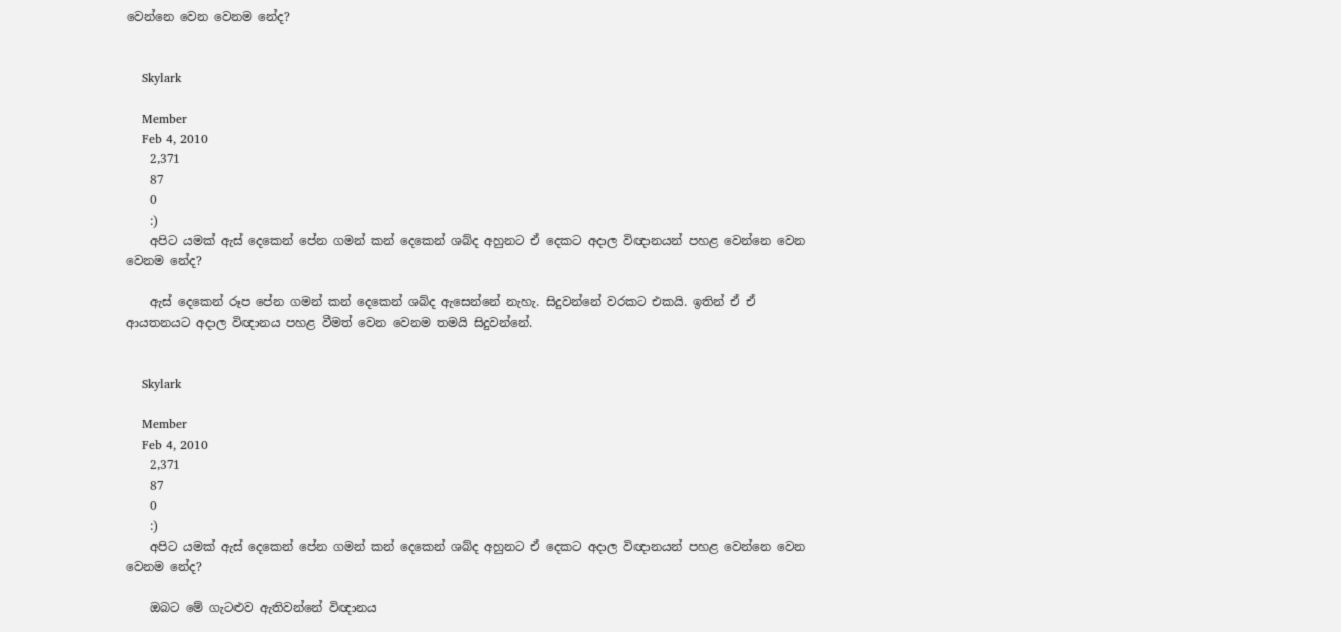වෙන්නෙ වෙන වෙනම නේද?


    Skylark

    Member
    Feb 4, 2010
    2,371
    87
    0
    :)
    අපිට යමක් ඇස් දෙකෙන් පේන ගමන් කන් දෙකෙන් ශබ්ද අහුනට ඒ දෙකට අදාල විඥානයන් පහළ වෙන්නෙ වෙන වෙනම නේද?

    ඇස් දෙකෙන් රූප පේන ගමන් කන් දෙකෙන් ශබ්ද ඇසෙන්නේ නැහැ. සිදුවන්නේ වරකට එකයි. ඉතින් ඒ ඒ ආයතනයට අදාල විඥානය පහළ වීමත් වෙන වෙනම තමයි සිදුවන්නේ.


    Skylark

    Member
    Feb 4, 2010
    2,371
    87
    0
    :)
    අපිට යමක් ඇස් දෙකෙන් පේන ගමන් කන් දෙකෙන් ශබ්ද අහුනට ඒ දෙකට අදාල විඥානයන් පහළ වෙන්නෙ වෙන වෙනම නේද?

    ඔබට මේ ගැටළුව ඇතිවන්නේ විඥානය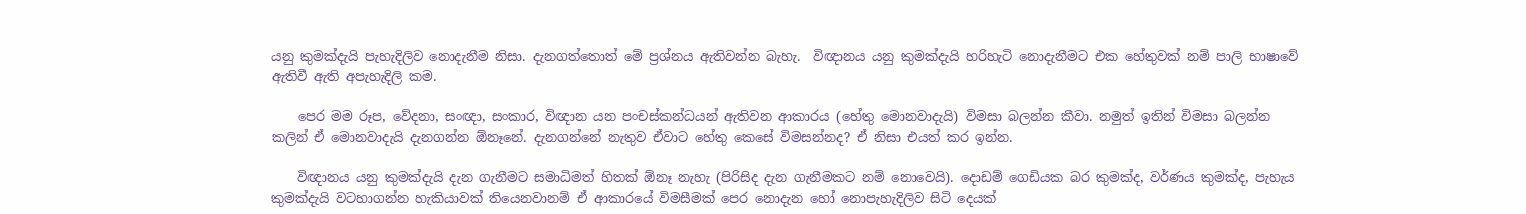යනු කුමක්දැයි පැහැදිලිව නොදැනීම නිසා. දැනගත්තොත් මේ ප්‍රශ්නය ඇතිවන්න බැහැ.  විඥානය යනු කුමක්දැයි හරිහැටි නොදැනීමට එක හේතුවක් නම් පාලි භාෂාවේ ඇතිවී ඇති අපැහැදිලි කම.

    පෙර මම රූප, වේදනා, සංඥා, සංකාර, විඥාන යන පංචස්කන්ධයන් ඇතිවන ආකාරය (හේතු මොනවාදැයි) විමසා බලන්න කීවා. නමුත් ඉතින් විමසා බලන්න කලින් ඒ මොනවාදැයි දැනගන්න ඕනෑනේ. දැනගන්නේ නැතුව ඒවාට හේතු කෙසේ විමසන්නද? ඒ නිසා එයත් කර ඉන්න.

    විඥානය යනු කුමක්දැයි දැන ගැනීමට සමාධිමත් හිතක් ඕනෑ නැහැ (පිරිසිද දැන ගැනීමකට නම් නොවෙයි). දොඩම් ගෙඩියක බර කුමක්ද, වර්ණය කුමක්ද, පැහැය කුමක්දැයි වටහාගන්න හැකියාවක් තියෙනවානම් ඒ ආකාරයේ විමසීමක් පෙර නොදැන හෝ නොපැහැදිලිව සිටි දෙයක්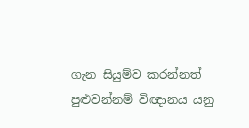ගැන සියුම්ව කරන්නත් පුළුවන්නම් විඥානය යනු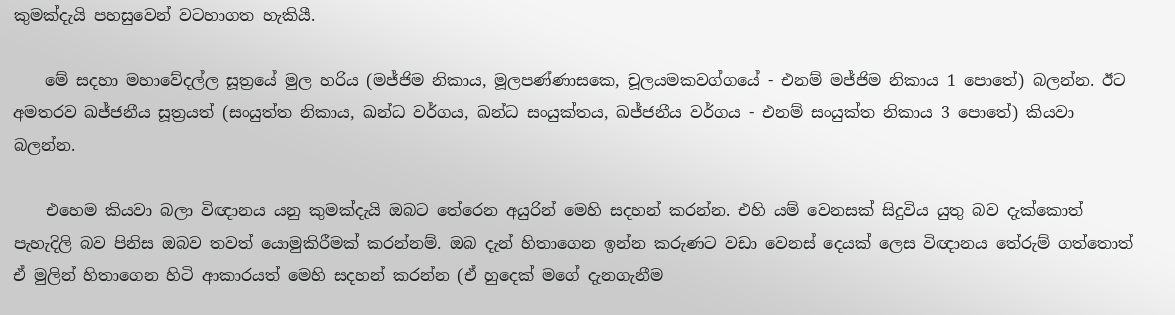කුමක්දැයි පහසුවෙන් වටහාගත හැකියී.

    මේ සදහා මහාවේදල්ල සූත්‍රයේ මුල හරිය (මජ්ජිම නිකාය, මූලපණ්ණාසකෙ, චූලයමකවග්ගයේ - එනම් මජ්ජිම නිකාය 1 පොතේ) බලන්න. ඊට අමතරව ඛජ්ජනීය සූත්‍රයත් (සංයුත්‌ත නිකාය, ඛන්ධ වර්ගය, ඛන්ධ සංයුක්තය, ඛජ්‌ජනීය වර්ගය - එනම් සංයුක්ත නිකාය 3 පොතේ) කියවා බලන්න.

    එහෙම කියවා බලා විඥානය යනු කුමක්දැයි ඔබට තේරෙන අයුරින් මෙහි සදහන් කරන්න. එහි යම් වෙනසක් සිදුවිය යුතු බව දැක්කොත් පැහැදිලි බව පිනිස ඔබව තවත් යොමුකිරීමක් කරන්නම්. ඔබ දැන් හිතාගෙන ඉන්න කරුණට වඩා වෙනස් දෙයක් ලෙස විඥානය තේරුම් ගත්තොත් ඒ මුලින් හිතාගෙන හිටි ආකාරයත් මෙහි සදහන් කරන්න (ඒ හුදෙක් මගේ දැනගැනීම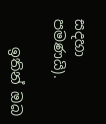සදහා පමණයි).

    ඉතින් ඔබ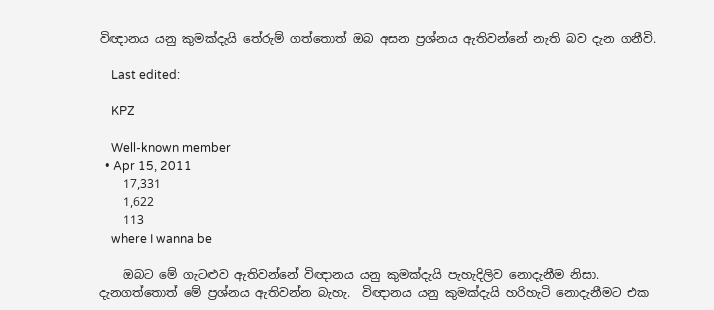විඥානය යනු කුමක්දැයි තේරුම් ගත්තොත් ඔබ අසන ප්‍රශ්නය ඇතිවන්නේ නැති බව දැන ගනීවි.

    Last edited:

    KPZ

    Well-known member
  • Apr 15, 2011
    17,331
    1,622
    113
    where I wanna be

    ඔබට මේ ගැටළුව ඇතිවන්නේ විඥානය යනු කුමක්දැයි පැහැදිලිව නොදැනීම නිසා. දැනගත්තොත් මේ ප්‍රශ්නය ඇතිවන්න බැහැ.  විඥානය යනු කුමක්දැයි හරිහැටි නොදැනීමට එක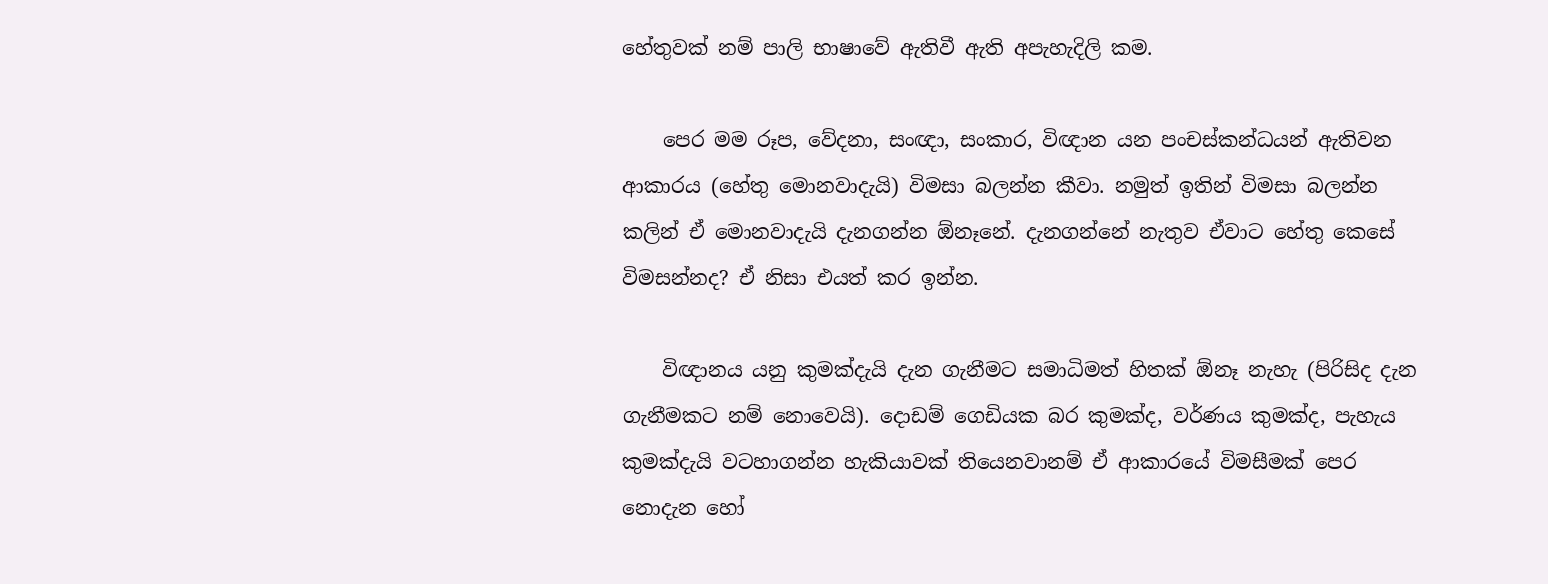හේතුවක් නම් පාලි භාෂාවේ ඇතිවී ඇති අපැහැදිලි කම.

    පෙර මම රූප, වේදනා, සංඥා, සංකාර, විඥාන යන පංචස්කන්ධයන් ඇතිවන ආකාරය (හේතු මොනවාදැයි) විමසා බලන්න කීවා. නමුත් ඉතින් විමසා බලන්න කලින් ඒ මොනවාදැයි දැනගන්න ඕනෑනේ. දැනගන්නේ නැතුව ඒවාට හේතු කෙසේ විමසන්නද? ඒ නිසා එයත් කර ඉන්න.

    විඥානය යනු කුමක්දැයි දැන ගැනීමට සමාධිමත් හිතක් ඕනෑ නැහැ (පිරිසිද දැන ගැනීමකට නම් නොවෙයි). දොඩම් ගෙඩියක බර කුමක්ද, වර්ණය කුමක්ද, පැහැය කුමක්දැයි වටහාගන්න හැකියාවක් තියෙනවානම් ඒ ආකාරයේ විමසීමක් පෙර නොදැන හෝ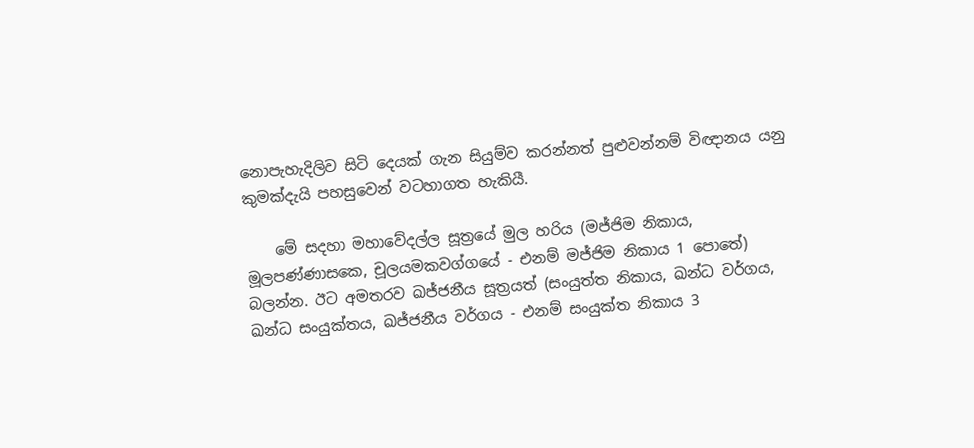නොපැහැදිලිව සිටි දෙයක් ගැන සියුම්ව කරන්නත් පුළුවන්නම් විඥානය යනු කුමක්දැයි පහසුවෙන් වටහාගත හැකියී.

    මේ සදහා මහාවේදල්ල සූත්‍රයේ මුල හරිය (මජ්ජිම නිකාය, මූලපණ්ණාසකෙ, චූලයමකවග්ගයේ - එනම් මජ්ජිම නිකාය 1 පොතේ) බලන්න. ඊට අමතරව ඛජ්ජනීය සූත්‍රයත් (සංයුත්‌ත නිකාය, ඛන්ධ වර්ගය, ඛන්ධ සංයුක්තය, ඛජ්‌ජනීය වර්ගය - එනම් සංයුක්ත නිකාය 3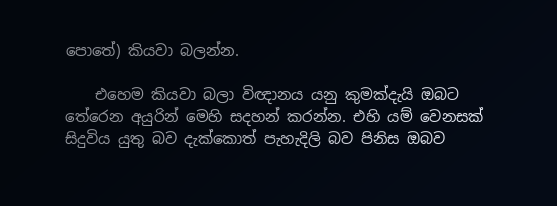පොතේ) කියවා බලන්න.

    එහෙම කියවා බලා විඥානය යනු කුමක්දැයි ඔබට තේරෙන අයුරින් මෙහි සදහන් කරන්න. එහි යම් වෙනසක් සිදුවිය යුතු බව දැක්කොත් පැහැදිලි බව පිනිස ඔබව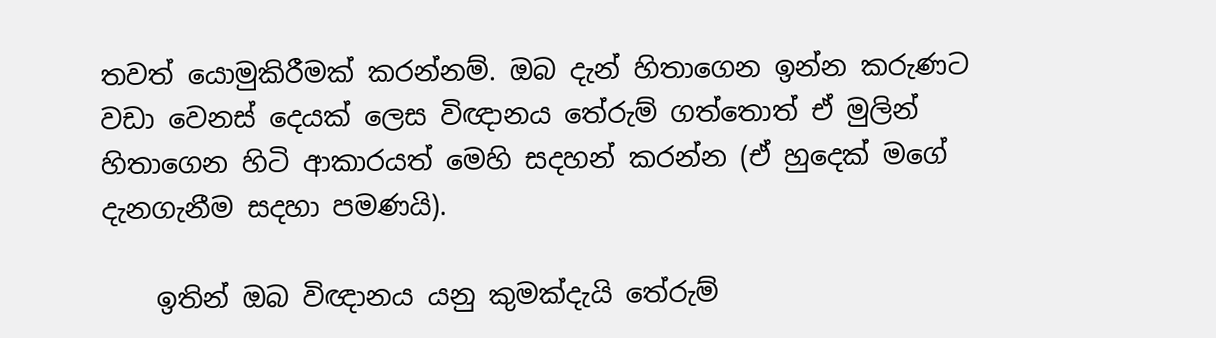තවත් යොමුකිරීමක් කරන්නම්. ඔබ දැන් හිතාගෙන ඉන්න කරුණට වඩා වෙනස් දෙයක් ලෙස විඥානය තේරුම් ගත්තොත් ඒ මුලින් හිතාගෙන හිටි ආකාරයත් මෙහි සදහන් කරන්න (ඒ හුදෙක් මගේ දැනගැනීම සදහා පමණයි).

    ඉතින් ඔබ විඥානය යනු කුමක්දැයි තේරුම්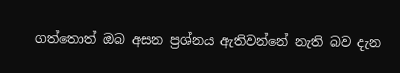ගත්තොත් ඔබ අසන ප්‍රශ්නය ඇතිවන්නේ නැති බව දැන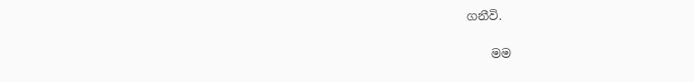ගනීවි.

    මම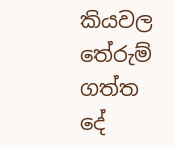කියවල තේරුම් ගත්ත දේ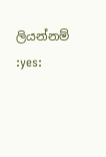ලියන්නම් :yes: